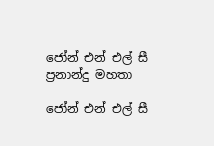ජෝන් එන් එල් සී ප්‍රනාන්දු මහතා

ජෝන් එන් එල් සී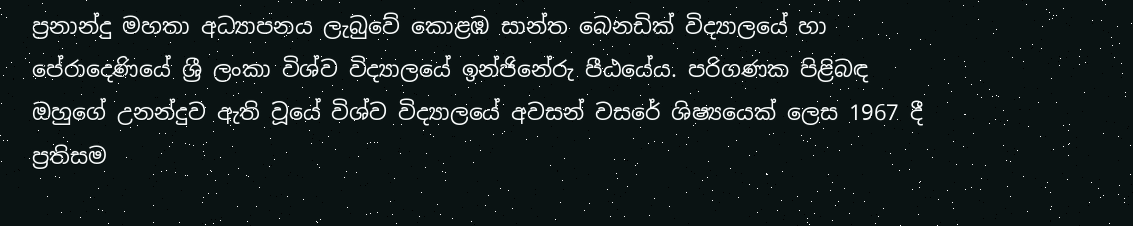ප්‍රනාන්දු මහතා අධ්‍යාපනය ලැබුවේ කොළඹ සාන්ත බෙනඩික් විද්‍යාලයේ හා පේරාදෙණියේ ශ්‍රී ලංකා විශ්ව විද්‍යාලයේ ඉන්ජිනේරු පීඨයේය. පරිගණක පිළිබඳ ඔහුගේ උනන්දුව ඇති වූයේ විශ්ව විද්‍යාලයේ අවසන් වසරේ ශිෂ්‍යයෙක් ලෙස 1967 දී ප්‍රතිසම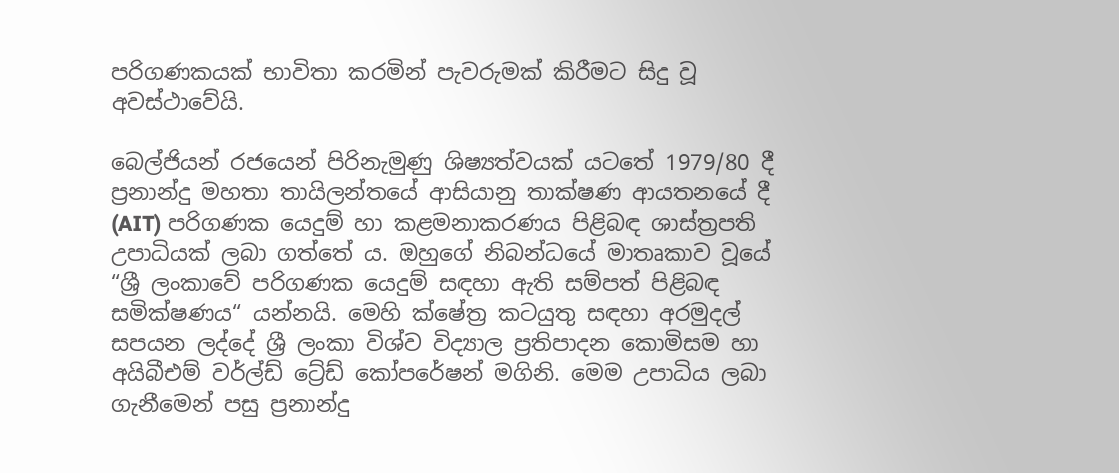පරිගණකයක් භාවිතා කරමින් පැවරුමක් කිරීමට සිදු වූ අවස්ථාවේයි.

බෙල්ජියන් රජයෙන් පිරිනැමුණු ශිෂ්‍යත්වයක් යටතේ 1979/80 දී ප්‍රනාන්දු මහතා තායිලන්තයේ ආසියානු තාක්ෂණ ආයතනයේ දී (AIT) පරිගණක යෙදුම් හා කළමනාකරණය පිළිබඳ ශාස්ත්‍රපති උපාධියක් ලබා ගත්තේ ය. ඔහුගේ නිබන්ධයේ මාතෘකාව වූයේ “ශ්‍රී ලංකාවේ පරිගණක යෙදුම් සඳහා ඇති සම්පත් පිළිබඳ සමික්ෂණය“ යන්නයි. මෙහි ක්ෂේත්‍ර කටයුතු සඳහා අරමුදල් සපයන ලද්දේ ශ්‍රී ලංකා විශ්ව විද්‍යාල ප්‍රතිපාදන කොමිසම හා අයිබීඑම් වර්ල්ඩ් ට්‍රේඩ් කෝපරේෂන් මගිනි. මෙම උපාධිය ලබා ගැනීමෙන් පසු ප්‍රනාන්දු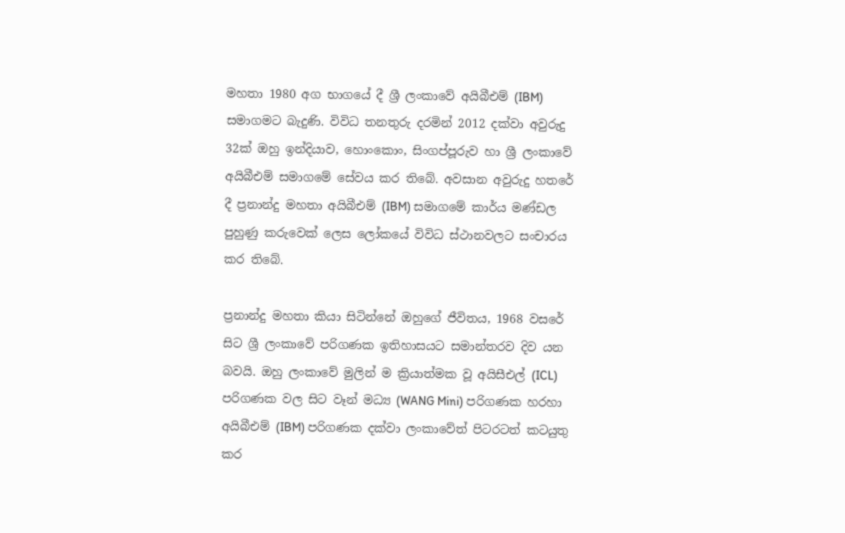මහතා 1980 අග භාගයේ දී ශ්‍රී ලංකාවේ අයිබීඑම් (IBM) සමාගමට බැදුණි. විවිධ තනතුරු දරමින් 2012 දක්වා අවුරුදු 32ක් ඔහු ඉන්දියාව, හොංකොං, සිංගප්පූරුව හා ශ්‍රී ලංකාවේ අයිබීඑම් සමාගමේ සේවය කර තිබේ. අවසාන අවුරුදු හතරේ දී ප්‍රනාන්දු මහතා අයිබීඑම් (IBM) සමාගමේ කාර්ය මණ්ඩල පුහුණු කරුවෙක් ලෙස ලෝකයේ විවිධ ස්ථානවලට සංචාරය කර තිබේ.

ප්‍රනාන්දු මහතා කියා සිටින්නේ ඔහුගේ ජීවිතය, 1968 වසරේ සිට ශ්‍රී ලංකාවේ පරිගණක ඉතිහාසයට සමාන්තරව දිව යන බවයි. ඔහු ලංකාවේ මුලින් ම ක්‍රියාත්මක වූ අයිසීඑල් (ICL) පරිගණක වල සිට වෑන් මධ්‍ය (WANG Mini) පරිගණක හරහා අයිබීඑම් (IBM) පරිගණක දක්වා ලංකාවේත් පිටරටත් කටයුතු කර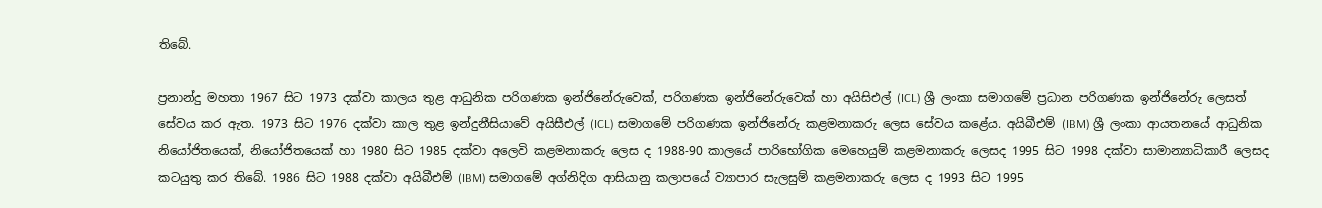තිබේ.

ප්‍රනාන්දු මහතා 1967 සිට 1973 දක්වා කාලය තුළ ආධුනික පරිගණක ඉන්ජිනේරුවෙක්, පරිගණක ඉන්ජිනේරුවෙක් හා අයිසිඑල් (ICL) ශ්‍රී ලංකා සමාගමේ ප්‍රධාන පරිගණක ඉන්ජිනේරු ලෙසත් සේවය කර ඇත. 1973 සිට 1976 දක්වා කාල තුළ ඉන්දුනීසියාවේ අයිසීඑල් (ICL) සමාගමේ පරිගණක ඉන්ජිනේරු කළමනාකරු ලෙස සේවය කළේය. අයිබීඑම් (IBM) ශ්‍රී ලංකා ආයතනයේ ආධුනික නියෝජිතයෙක්, නියෝජිතයෙක් හා 1980 සිට 1985 දක්වා අලෙවි කළමනාකරු ලෙස ද 1988-90 කාලයේ පාරිභෝගික මෙහෙයුම් කළමනාකරු ලෙසද 1995 සිට 1998 දක්වා සාමාන්‍යාධිකාරී ලෙසද කටයුතු කර තිබේ. 1986 සිට 1988 දක්වා අයිබීඑම් (IBM) සමාගමේ අග්නිදිග ආසියානු කලාපයේ ව්‍යාපාර සැලසුම් කළමනාකරු ලෙස ද 1993 සිට 1995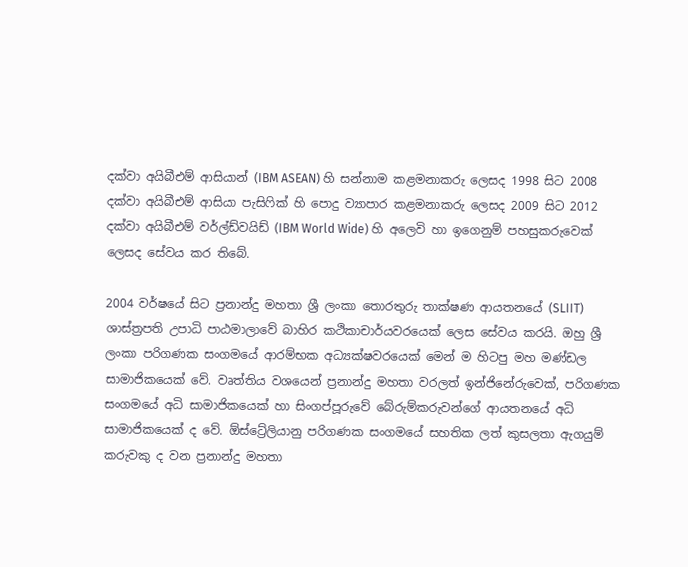දක්වා අයිබීඑම් ආසියාන් (IBM ASEAN) හි සන්නාම කළමනාකරු ලෙසද 1998 සිට 2008 දක්වා අයිබීඑම් ආසියා පැසිෆික් හි පොදු ව්‍යාපාර කළමනාකරු ලෙසද 2009 සිට 2012 දක්වා අයිබීඑම් වර්ල්ඩ්වයිඩ් (IBM World Wide) හි අලෙවි හා ඉගෙනුම් පහසුකරුවෙක් ලෙසද සේවය කර තිබේ.

2004 වර්ෂයේ සිට ප්‍රනාන්දු මහතා ශ්‍රී ලංකා තොරතුරු තාක්ෂණ ආයතනයේ (SLIIT) ශාස්ත්‍රපති උපාධි පාඨමාලාවේ බාහිර කථිකාචාර්යවරයෙක් ලෙස සේවය කරයි. ඔහු ශ්‍රී ලංකා පරිගණක සංගමයේ ආරම්භක අධ්‍යක්ෂවරයෙක් මෙන් ම හිටපු මහ මණ්ඩල සාමාජිකයෙක් වේ. වෘත්තිය වශයෙන් ප්‍රනාන්දු මහතා වරලත් ඉන්ජිනේරුවෙක්, පරිගණක සංගමයේ අධි සාමාජිකයෙක් හා සිංගප්පූරුවේ බේරුම්කරුවන්ගේ ආයතනයේ අධි සාමාජිකයෙක් ද වේ. ඕස්ට්‍රේලියානු පරිගණක සංගමයේ සහතික ලත් කුසලතා ඇගයුම් කරුවකු ද වන ප්‍රනාන්දු මහතා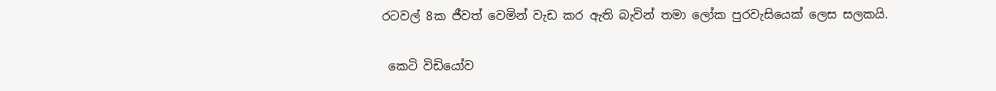රටවල් 8ක ජීවත් වෙමින් වැඩ කර ඇති බැවින් තමා ලෝක පුරවැසියෙක් ලෙස සලකයි.

 කෙටි විඩියෝව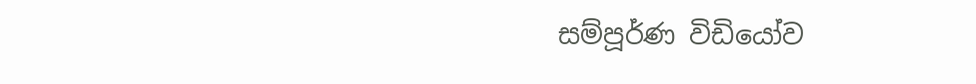සම්පූර්ණ විඩියෝව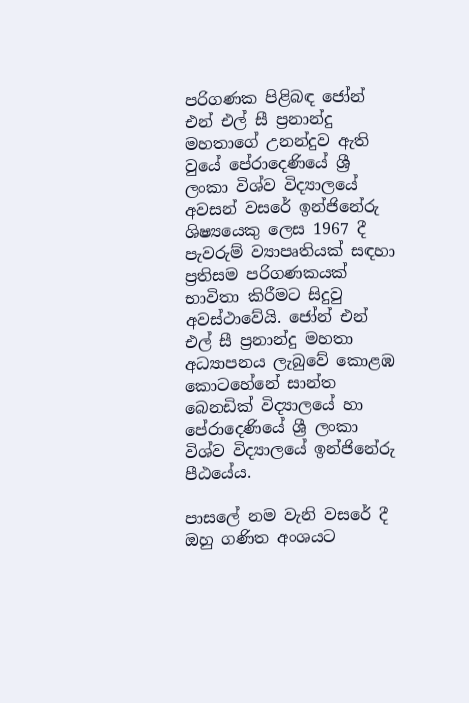පරිගණක පිළිබඳ ජෝන් එන් එල් සී ප්‍රනාන්දු මහතාගේ උනන්දුව ඇති වුයේ පේරාදෙණියේ ශ්‍රී ලංකා විශ්ව විද්‍යාලයේ අවසන් වසරේ ඉන්ජිනේරු ශිෂ්‍යයෙකු ලෙස 1967 දී පැවරුම් ව්‍යාපෘතියක් සඳහා ප්‍රතිසම පරිගණකයක් භාවිතා කිරීමට සිදුවු අවස්ථාවේයි. ජෝන් එන් එල් සී ප්‍රනාන්දු මහතා අධ්‍යාපනය ලැබුවේ කොළඹ කොටහේනේ සාන්ත බෙනඩික් විද්‍යාලයේ හා පේරාදෙණියේ ශ්‍රී ලංකා විශ්ව විද්‍යාලයේ ඉන්ජිනේරු පීඨයේය.

පාසලේ නම වැනි වසරේ දී ඔහු ගණිත අංශයට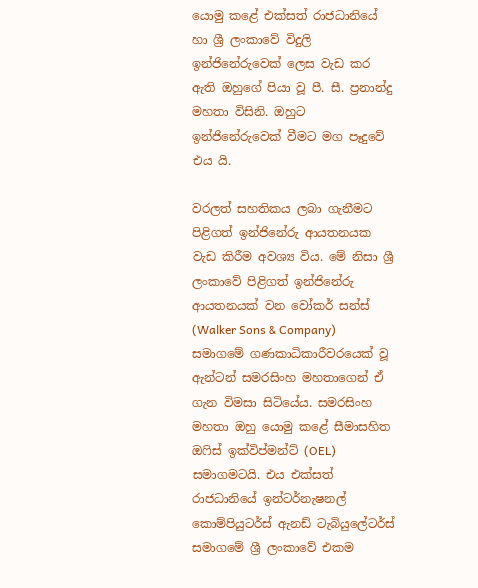යොමු කළේ එක්සත් රාජධානියේ හා ශ්‍රී ලංකාවේ විදුලි ඉන්ජිනේරුවෙක් ලෙස වැඩ කර ඇති ඔහුගේ පියා වූ පී. සී. ප්‍රනාන්දු මහතා විසිනි. ඔහුට ඉන්ජිනේරුවෙක් වීමට මග පෑදුවේ එය යි.

වරලත් සහතිකය ලබා ගැනීමට පිළිගත් ඉන්ජිනේරු ආයතනයක වැඩ කිරීම අවශ්‍ය විය. මේ නිසා ශ්‍රී ලංකාවේ පිළිගත් ඉන්ජිනේරු ආයතනයක් වන වෝකර් සන්ස් (Walker Sons & Company) සමාගමේ ගණකාධිකාරීවරයෙක් වූ ඇන්ටන් සමරසිංහ මහතාගෙන් ඒ ගැන විමසා සිටියේය. සමරසිංහ මහතා ඔහු යොමු කළේ සීමාසහිත ඔෆිස් ඉක්විප්මන්ට් (OEL) සමාගමටයි. එය එක්සත් රාජධානියේ ඉන්ටර්නැෂනල් කොම්පියුටර්ස් ඇනඩ් ටැබියුලේටර්ස් සමාගමේ ශ්‍රී ලංකාවේ එකම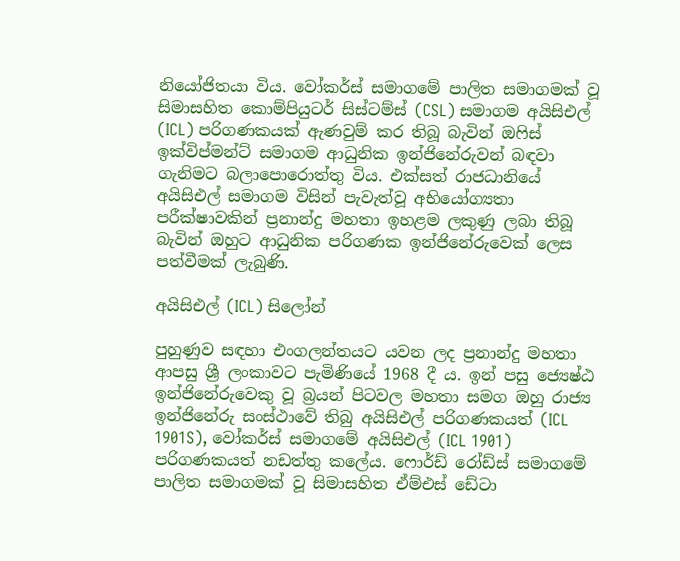නියෝජිතයා විය. වෝකර්ස් සමාගමේ පාලිත සමාගමක් වූ සිමාසහිත කොම්පියුටර් සිස්ටම්ස් (CSL) සමාගම අයිසිඑල් (ICL) පරිගණකයක් ඇණවුම් කර තිබූ බැවින් ඔෆිස් ඉක්විප්මන්ට් සමාගම ආධුනික ඉන්ජිනේරුවන් බඳවා ගැනිමට බලාපොරොත්තු විය. එක්සත් රාජධානියේ අයිසිඑල් සමාගම විසින් පැවැත්වූ අභියෝග්‍යතා පරීක්ෂාවකින් ප්‍රනාන්දු මහතා ඉහළම ලකුණු ලබා තිබූ බැවින් ඔහුට ආධුනික පරිගණක ඉන්ජිනේරුවෙක් ලෙස පත්වීමක් ලැබුණි.

අයිසිඑල් (ICL) සිලෝන්

පුහුණුව සඳහා එංගලන්තයට යවන ලද ප්‍රනාන්දු මහතා ආපසු ශ්‍රී ලංකාවට පැමිණියේ 1968 දී ය. ඉන් පසු ජ්‍යෙෂ්ඨ ඉන්ජිනේරුවෙකු වූ බ්‍රයන් පිටවල මහතා සමග ඔහු රාජ්‍ය ඉන්ජිනේරු සංස්ථාවේ තිබු අයිසිඑල් පරිගණකයත් (ICL 1901S), වෝකර්ස් සමාගමේ අයිසිඑල් (ICL 1901) පරිගණකයත් නඩත්තු කලේය. ෆොර්ඩ් රෝඩ්ස් සමාගමේ පාලිත සමාගමක් වූ සිමාසහිත ඒම්එස් ඩේටා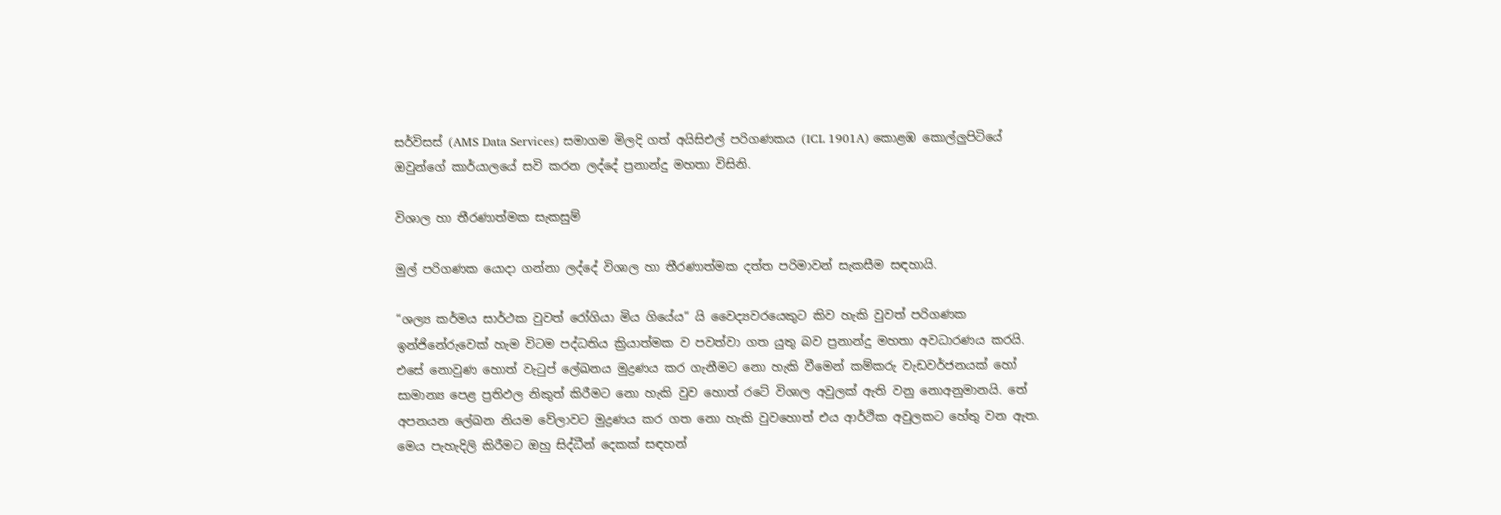සර්විසස් (AMS Data Services) සමාගම මිලදි ගත් අයිසිඑල් පරිගණකය (ICL 1901A) කොළඹ කොල්ලුපිටියේ ඔවුන්ගේ කාර්යාලයේ සවි කරන ලද්දේ ප්‍රනාන්දු මහතා විසිනි.

විශාල හා තීරණාත්මක සැකසුම්

මුල් පරිගණක යොදා ගන්නා ලද්දේ විශාල හා තීරණාත්මක දත්ත පරිමාවන් සැකසීම සඳහායි.

“ශල්‍ය කර්මය සාර්ථක වුවත් රෝගියා මිය ගියේය“ යි වෛද්‍යවරයෙකුට කිව හැකි වුවත් පරිගණක ඉන්ජිනේරුවෙක් හැම විටම පද්ධතිය ක්‍රියාත්මක ව පවත්වා ගත යුතු බව ප්‍රනාන්දු මහතා අවධාරණය කරයි. එසේ නොවුණ හොත් වැටුප් ලේඛනය මුද්‍රණය කර ගැනීමට නො හැකි වීමෙන් කම්කරු වැඩවර්ජනයක් හෝ සාමාන්‍ය පෙළ ප්‍රතිඵල නිකුත් කිරීමට නො හැකි වුව හොත් රටේ විශාල අවුලක් ඇති වනු නොඅනුමානයි. තේ අපනයන ලේඛන නියම වේලාවට මුද්‍රණය කර ගත නො හැකි වුවහොත් එය ආර්ථික අවුලකට හේතු වන ඇත. මෙය පැහැදිලි කිරීමට ඔහු සිද්ධීන් දෙකක් සඳහන්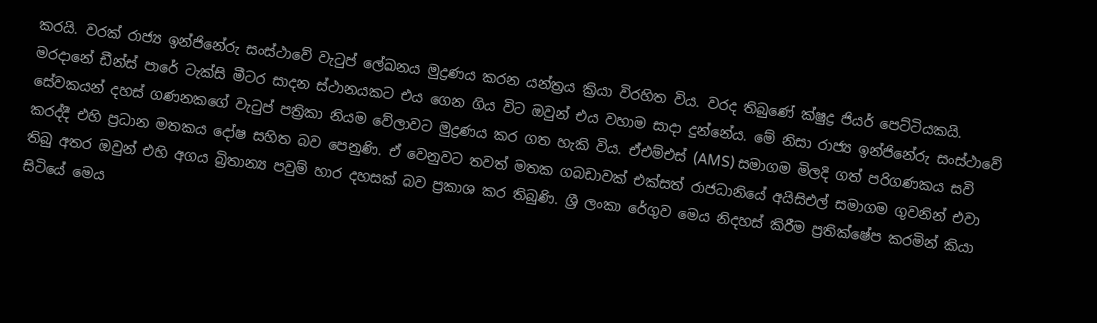කරයි. වරක් රාජ්‍ය ඉන්ජිනේරු සංස්ථාවේ වැටුප් ලේඛනය මුද්‍රණය කරන යන්ත්‍රය ක්‍රියා විරහිත විය. වරද තිබුණේ ක්ෂුද්‍ර ජියර් පෙට්ටියකයි. මරදානේ ඩීන්ස් පාරේ ටැක්සි මීටර සාදන ස්ථානයකට එය ගෙන ගිය විට ඔවුන් එය වහාම සාදා දුන්නේය. මේ නිසා රාජ්‍ය ඉන්ජිනේරු සංස්ථාවේ සේවකයන් දහස් ගණනකගේ වැටුප් පත්‍රිකා නියම වේලාවට මුද්‍රණය කර ගත හැකි විය. ඒඑම්එස් (AMS) සමාගම මිලදි ගත් පරිගණකය සවි කරද්දී එහි ප්‍රධාන මතකය දෝෂ සහිත බව පෙනුණි. ඒ වෙනුවට තවත් මතක ගබඩාවක් එක්සත් රාජධානියේ අයිසිඑල් සමාගම ගුවනින් එවා තිබු අතර ඔවුන් එහි අගය බ්‍රිතාන්‍ය පවුම් හාර දහසක් බව ප්‍රකාශ කර තිබුණි. ශ්‍රී ලංකා රේගුව මෙය නිදහස් කිරීම ප්‍රතික්ෂේප කරමින් කියා සිටියේ මෙය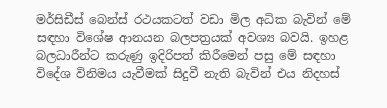මර්සිඩීස් බෙන්ස් රථයකටත් වඩා මිල අධික බැවින් මේ සඳහා විශේෂ ආනයන බලපත්‍රයක් අවශ්‍ය බවයි. ඉහළ බලධාරීන්ට කරුණු ඉදිරිපත් කිරීමෙන් පසු මේ සඳහා විදේශ විනිමය යැවීමක් සිදුවී නැති බැවින් එය නිදහස්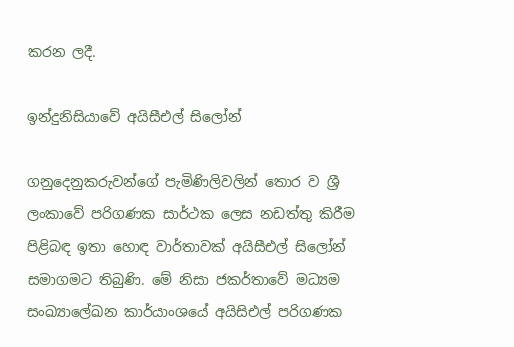කරන ලදී.

ඉන්දුනිසියාවේ අයිසීඑල් සිලෝන්

ගනුදෙනුකරුවන්ගේ පැමිණිලිවලින් තොර ව ශ්‍රී ලංකාවේ පරිගණක සාර්ථක ලෙස නඩත්තු කිරීම පිළිබඳ ඉතා හොඳ වාර්තාවක් අයිසීඑල් සිලෝන් සමාගමට තිබුණි. මේ නිසා ජකර්තාවේ මධ්‍යම සංඛ්‍යාලේඛන කාර්යාංශයේ අයිසිඑල් පරිගණක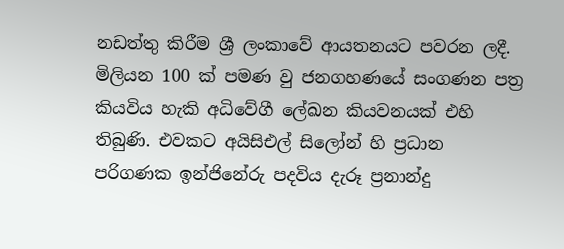නඩත්තු කිරීම ශ්‍රී ලංකාවේ ආයතනයට පවරන ලදී. මිලියන 100 ක් පමණ වු ජනගහණයේ සංගණන පත්‍ර කියවිය හැකි අධිවේගී ලේඛන කියවනයක් එහි තිබුණි. එවකට අයිසිඑල් සිලෝන් හි ප්‍රධාන පරිගණක ඉන්ජිනේරු පදවිය දැරූ ප්‍රනාන්දු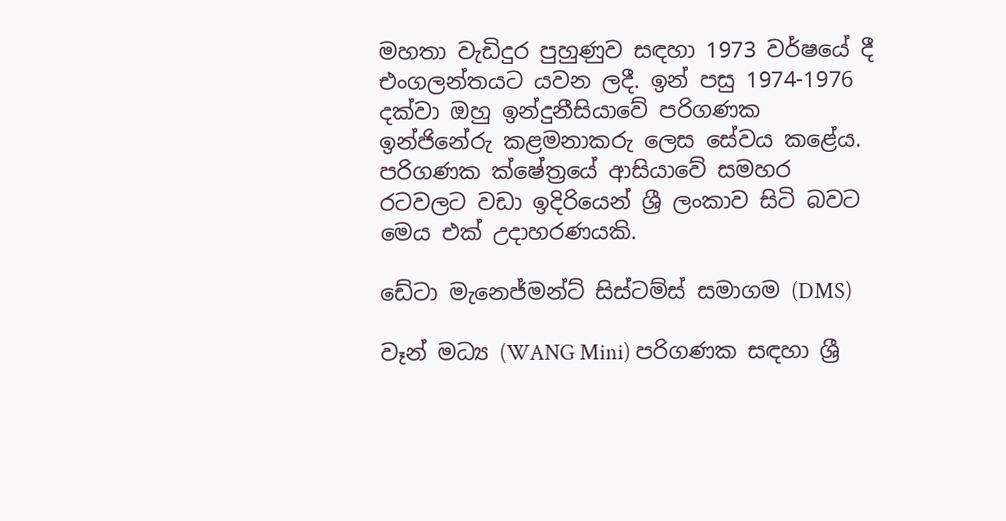මහතා වැඩිදුර පුහුණුව සඳහා 1973 වර්ෂයේ දී එංගලන්තයට යවන ලදී. ඉන් පසු 1974-1976 දක්වා ඔහු ඉන්දුනීසියාවේ පරිගණක ඉන්ජිනේරු කළමනාකරු ලෙස සේවය කළේය. පරිගණක ක්ෂේත්‍රයේ ආසියාවේ සමහර රටවලට වඩා ඉදිරියෙන් ශ්‍රී ලංකාව සිටි බවට මෙය එක් උදාහරණයකි.

ඩේටා මැනෙජ්මන්ට් සිස්ටම්ස් සමාගම (DMS)

වෑන් මධ්‍ය (WANG Mini) පරිගණක සඳහා ශ්‍රී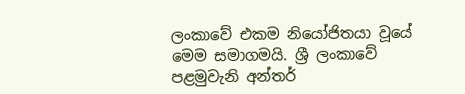ලංකාවේ එකම නියෝජිතයා වූයේ මෙම සමාගමයි. ශ්‍රී ලංකාවේ පළමුවැනි අන්තර්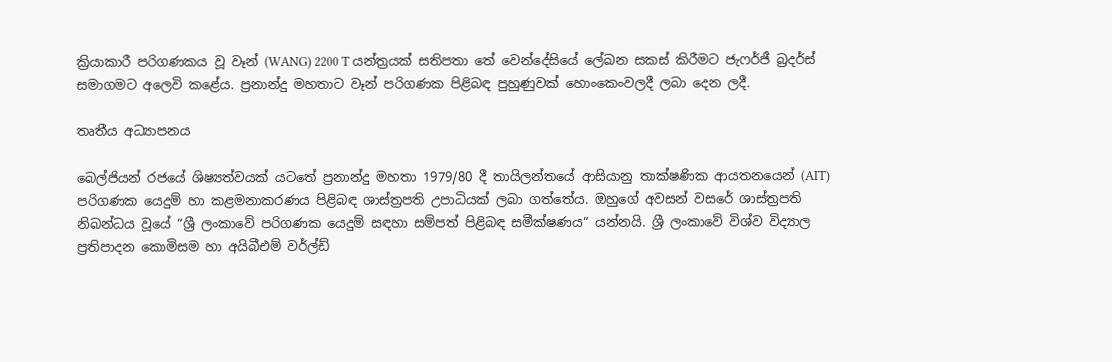ක්‍රියාකාරී පරිගණකය වූ වෑන් (WANG) 2200 T යන්ත්‍රයක් සතිපතා තේ වෙන්දේසියේ ලේඛන සකස් කිරීමට ජැෆර්ජී බ්‍රදර්ස් සමාගමට අලෙවි කළේය. ප්‍රනාන්දු මහතාට වෑන් පරිගණක පිළිබඳ පුහුණුවක් හොංකෙංවලදී ලබා දෙන ලදී.

තෘතීය අධ්‍යාපනය

බෙල්ජියන් රජයේ ශිෂ්‍යත්වයක් යටතේ ප්‍රනාන්දු මහතා 1979/80 දී තායිලන්තයේ ආසියානු තාක්ෂණික ආයතනයෙන් (AIT) පරිගණක යෙදුම් හා කළමනාකරණය පිළිබඳ ශාස්ත්‍රපති උපාධියක් ලබා ගත්තේය. ඔහුගේ අවසන් වසරේ ශාස්ත්‍රපති නිබන්ධය වූයේ “ශ්‍රී ලංකාවේ පරිගණක යෙදුම් සඳහා සම්පත් පිළිබඳ සමීක්ෂණය“ යන්නයි. ශ්‍රී ලංකාවේ විශ්ව විද්‍යාල ප්‍රතිපාදන කොමිසම හා අයිබීඑම් වර්ල්ඩ්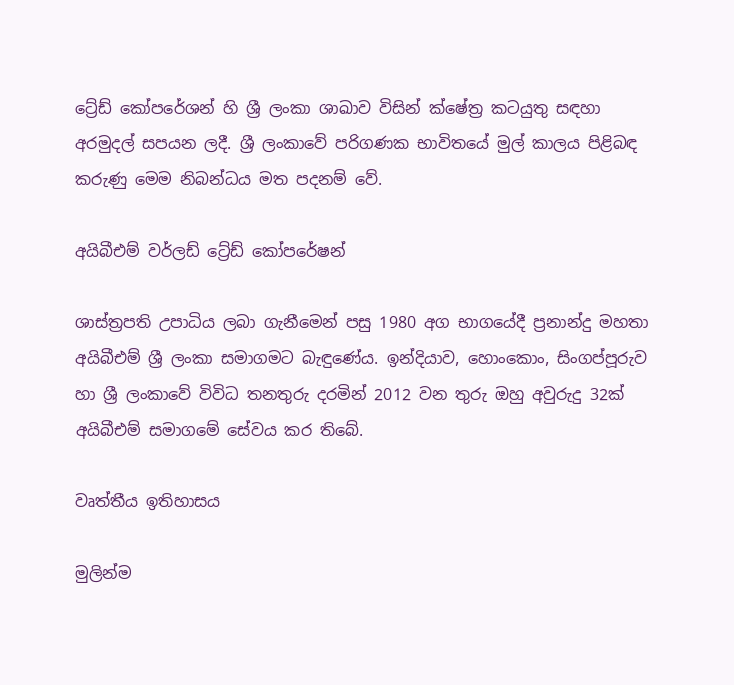ට්‍රේඩ් කෝපරේශන් හි ශ්‍රී ලංකා ශාඛාව විසින් ක්ෂේත්‍ර කටයුතු සඳහා අරමුදල් සපයන ලදී. ශ්‍රී ලංකාවේ පරිගණක භාවිතයේ මුල් කාලය පිළිබඳ කරුණු මෙම නිබන්ධය මත පදනම් වේ.

අයිබීඑම් වර්ලඩ් ට්‍රේඩ් කෝපරේෂන්

ශාස්ත්‍රපති උපාධිය ලබා ගැනීමෙන් පසු 1980 අග භාගයේදී ප්‍රනාන්දු මහතා අයිබීඑම් ශ්‍රී ලංකා සමාගමට බැඳුණේය. ඉන්දියාව, හොංකොං, සිංගප්පූරුව හා ශ්‍රී ලංකාවේ විවිධ තනතුරු දරමින් 2012 වන තුරු ඔහු අවුරුදු 32ක් අයිබීඑම් සමාගමේ සේවය කර තිබේ.

වෘත්තීය ඉතිහාසය

මුලින්ම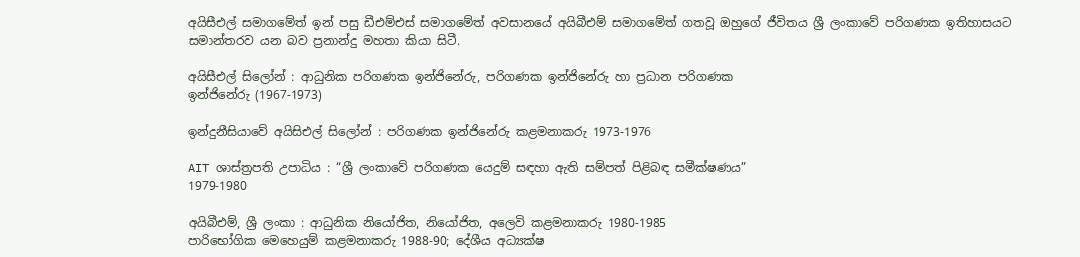අයිසීඑල් සමාගමේත් ඉන් පසු ඩීඑම්එස් සමාගමේත් අවසානයේ අයිබීඑම් සමාගමේත් ගතවූ ඔහුගේ ජීවිතය ශ්‍රී ලංකාවේ පරිගණක ඉතිහාසයට සමාන්තරව යන බව ප්‍රනාන්දු මහතා කියා සිටී.

අයිසීඑල් සිලෝන් : ආධුනික පරිගණක ඉන්ජිනේරු, පරිගණක ඉන්ජිනේරු හා ප්‍රධාන පරිගණක
ඉන්ජිනේරු (1967-1973)

ඉන්දුනීසියාවේ අයිසිඑල් සිලෝන් : පරිගණක ඉන්ජිනේරු කළමනාකරු 1973-1976

AIT ශාස්ත්‍රපති උපාධිය : “ශ්‍රී ලංකාවේ පරිගණක යෙදුම් සඳහා ඇති සම්පත් පිළිබඳ සමීක්ෂණය”
1979-1980

අයිබීඑම්, ශ්‍රී ලංකා : ආධුනික නියෝජිත, නියෝජිත, අලෙවි කළමනාකරු 1980-1985
පාරිභෝගික මෙහෙයුම් කළමනාකරු 1988-90; දේශීය අධ්‍යක්ෂ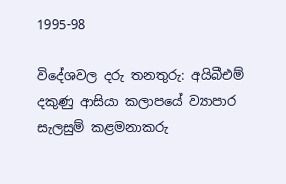1995-98

විදේශවල දරු තනතුරු: අයිබීඑම් දකුණු ආසියා කලාපයේ ව්‍යාපාර සැලසුම් කළමනාකරු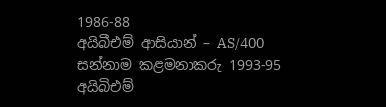1986-88
අයිබීඑම් ආසියාන් – AS/400 සන්නාම කළමනාකරු 1993-95
අයිබිඑම්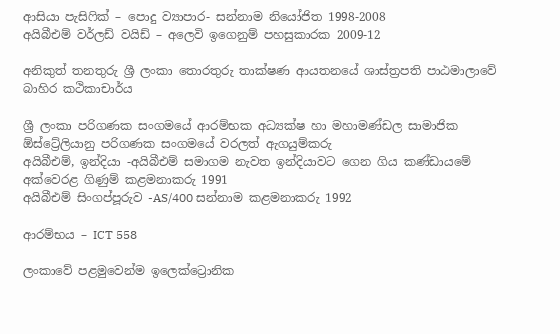ආසියා පැසිෆික් – පොදු ව්‍යාපාර- සන්නාම නියෝජිත 1998-2008
අයිබීඑම් වර්ලඩ් වයිඩ් – අලෙවි ඉගෙනුම් පහසුකාරක 2009-12

අනිකුත් තනතුරු ශ්‍රී ලංකා තොරතුරු තාක්ෂණ ආයතනයේ ශාස්ත්‍රපති පාඨමාලාවේ බාහිර කථිකාචාර්ය

ශ්‍රී ලංකා පරිගණක සංගමයේ ආරම්භක අධ්‍යක්ෂ හා මහාමණ්ඩල සාමාජික
ඕස්ට්‍රේලියානු පරිගණක සංගමයේ වරලත් ඇගයුම්කරු
අයිබීඑම්, ඉන්දියා -අයිබීඑම් සමාගම නැවත ඉන්දියාවට ගෙන ගිය කණ්ඩායමේ
අක්වෙරළ ගිණුම් කළමනාකරු 1991
අයිබීඑම් සිංගප්පූරුව -AS/400 සන්නාම කළමනාකරු 1992

ආරම්භය – ICT 558

ලංකාවේ පළමුවෙන්ම ඉලෙක්ට්‍රොනික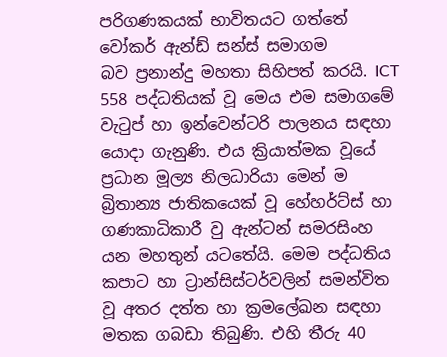පරිගණකයක් භාවිතයට ගත්තේ වෝකර් ඇන්ඩ් සන්ස් සමාගම
බව ප්‍රනාන්දු මහතා සිහිපත් කරයි. ICT 558 පද්ධතියක් වූ මෙය එම සමාගමේ වැටුප් හා ඉන්වෙන්ටරි පාලනය සඳහා යොදා ගැනුණි. එය ක්‍රියාත්මක වූයේ ප්‍රධාන මූල්‍ය නිලධාරියා මෙන් ම බ්‍රිතාන්‍ය ජාතිකයෙක් වූ හේහර්ට්ස් හා ගණකාධිකාරී වු ඇන්ටන් සමරසිංහ යන මහතුන් යටතේයි. මෙම පද්ධතිය කපාට හා ට්‍රාන්සිස්ටර්වලින් සමන්විත වූ අතර දත්ත හා ක්‍රමලේඛන සඳහා මතක ගබඩා තිබුණි. එහි තීරු 40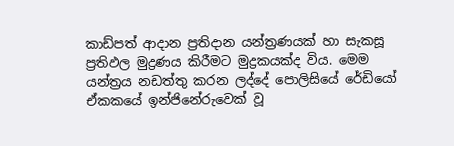කාඩ්පත් ආදාන ප්‍රතිදාන යන්ත්‍රණයක් හා සැකසූ ප්‍රතිඵල මුද්‍රණය කිරීමට මුද්‍රකයක්ද විය. මෙම යන්ත්‍රය නඩත්තු කරන ලද්දේ පොලිසියේ රේඩියෝ ඒකකයේ ඉන්ජිනේරුවෙක් වූ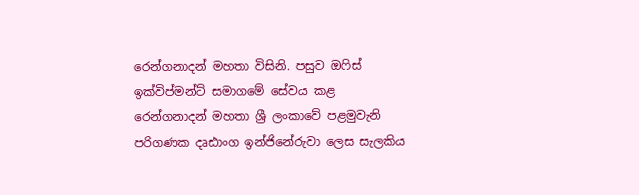රෙන්ගනාදන් මහතා විසිනි. පසුව ඔෆිස් ඉක්විප්මන්ට් සමාගමේ සේවය කළ රෙන්ගනාදන් මහතා ශ්‍රී ලංකාවේ පළමුවැනි පරිගණක දෘඪාංග ඉන්ජිනේරුවා ලෙස සැලකිය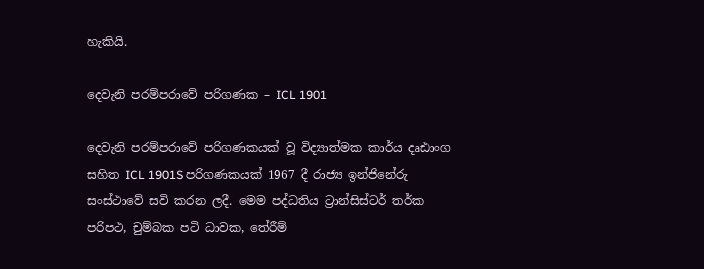හැකියි.

දෙවැනි පරම්පරාවේ පරිගණක – ICL 1901

දෙවැනි පරම්පරාවේ පරිගණකයක් වූ විද්‍යාත්මක කාර්ය දෘඪාංග සහිත ICL 1901S පරිගණකයක් 1967 දී රාජ්‍ය ඉන්ජිනේරු සංස්ථාවේ සවි කරන ලදී. මෙම පද්ධතිය ට්‍රාන්සිස්ටර් තර්ක පරිපථ, චුම්බක පටි ධාවක, තේරීම්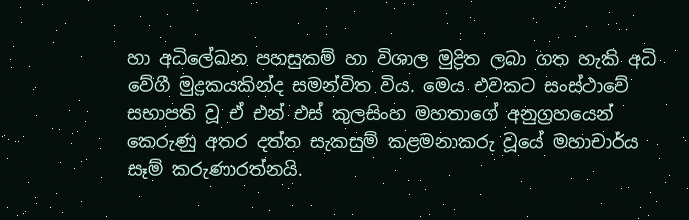හා අධිලේඛන පහසුකම් හා විශාල මුද්‍රිත ලබා ගත හැකි අධි වේගී මුද්‍රකයකින්ද සමන්විත විය. මෙය එවකට සංස්ථාවේ සභාපති වූ ඒ එන් එස් කුලසිංහ මහතාගේ අනුග්‍රහයෙන් කෙරුණු අතර දත්ත සැකසුම් කළමනාකරු වූයේ මහාචාර්ය සෑම් කරුණාරත්නයි.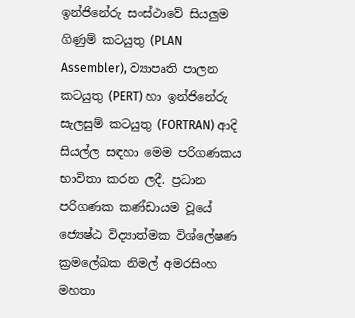ඉන්ජිනේරු සංස්ථාවේ සියලුම ගිණුම් කටයුතු (PLAN Assembler), ව්‍යාපෘති පාලන කටයුතු (PERT) හා ඉන්ජිනේරු සැලසුම් කටයුතු (FORTRAN) ආදි සියල්ල සඳහා මෙම පරිගණකය භාවිතා කරන ලදී. ප්‍රධාන පරිගණක කණ්ඩායම වූයේ ජ්‍යෙෂ්ඨ විද්‍යාත්මක විශ්ලේෂණ ක්‍රමලේඛක නිමල් අමරසිංහ මහතා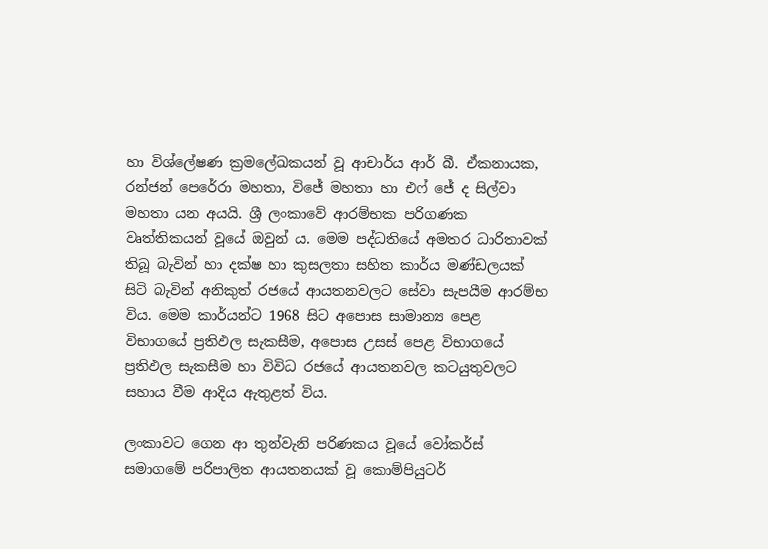හා විශ්ලේෂණ ක්‍රමලේඛකයන් වූ ආචාර්ය ආර් බී. ඒකනායක, රන්ජන් පෙරේරා මහතා, විජේ මහතා හා එෆ් ජේ ද සිල්වා මහතා යන අයයි. ශ්‍රී ලංකාවේ ආරම්භක පරිගණක වෘත්තිකයන් වූයේ ඔවුන් ය. මෙම පද්ධතියේ අමතර ධාරිතාවක් තිබූ බැවින් හා දක්ෂ හා කුසලතා සහිත කාර්ය මණ්ඩලයක් සිටි බැවින් අනිකුත් රජයේ ආයතනවලට සේවා සැපයීම ආරම්භ විය. මෙම කාර්යන්ට 1968 සිට අපොස සාමාන්‍ය පෙළ විභාගයේ ප්‍රතිඵල සැකසීම, අපොස උසස් පෙළ විභාගයේ ප්‍රතිඵල සැකසීම හා විවිධ රජයේ ආයතනවල කටයුතුවලට සහාය වීම ආදිය ඇතුළත් විය.

ලංකාවට ගෙන ආ තුන්වැනි පරිණකය වූයේ වෝකර්ස් සමාගමේ පරිපාලිත ආයතනයක් වූ කොම්පියුටර්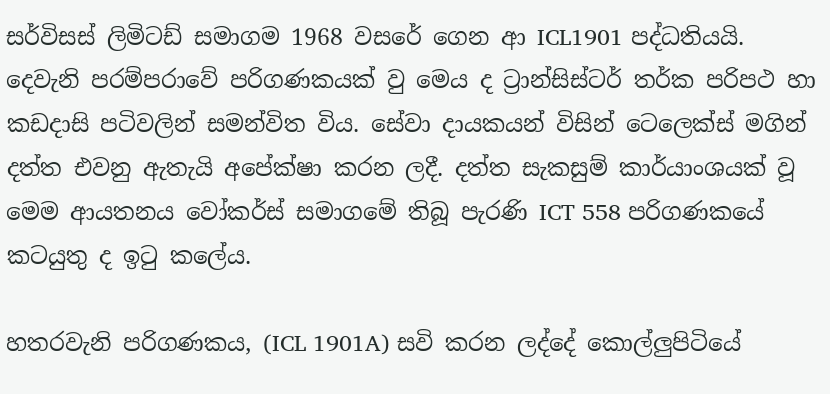සර්විසස් ලිමිටඩ් සමාගම 1968 වසරේ ගෙන ආ ICL1901 පද්ධතියයි. දෙවැනි පරම්පරාවේ පරිගණකයක් වු මෙය ද ට්‍රාන්සිස්ටර් තර්ක පරිපථ හා කඩදාසි පටිවලින් සමන්විත විය. සේවා දායකයන් විසින් ටෙලෙක්ස් මගින් දත්ත එවනු ඇතැයි අපේක්ෂා කරන ලදී. දත්ත සැකසුම් කාර්යාංශයක් වූ මෙම ආයතනය වෝකර්ස් සමාගමේ තිබූ පැරණි ICT 558 පරිගණකයේ කටයුතු ද ඉටු කලේය.

හතරවැනි පරිගණකය, (ICL 1901A) සවි කරන ලද්දේ කොල්ලුපිටියේ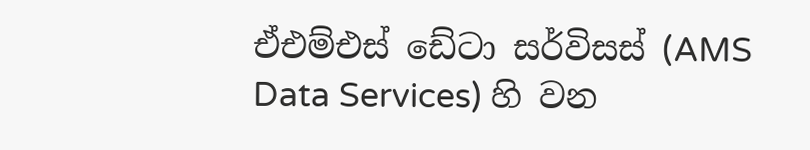ඒඑම්එස් ඩේටා සර්විසස් (AMS Data Services) හි වන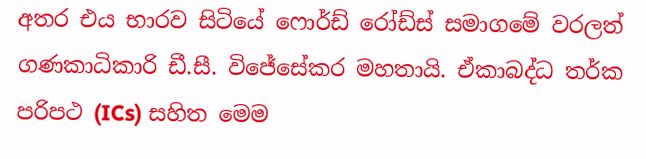අතර එය භාරව සිටියේ ෆොර්ඩ් රෝඩ්ස් සමාගමේ වරලත් ගණකාධිකාරි ඩී.සී. විජේසේකර මහතායි. ඒකාබද්ධ තර්ක පරිපථ (ICs) සහිත මෙම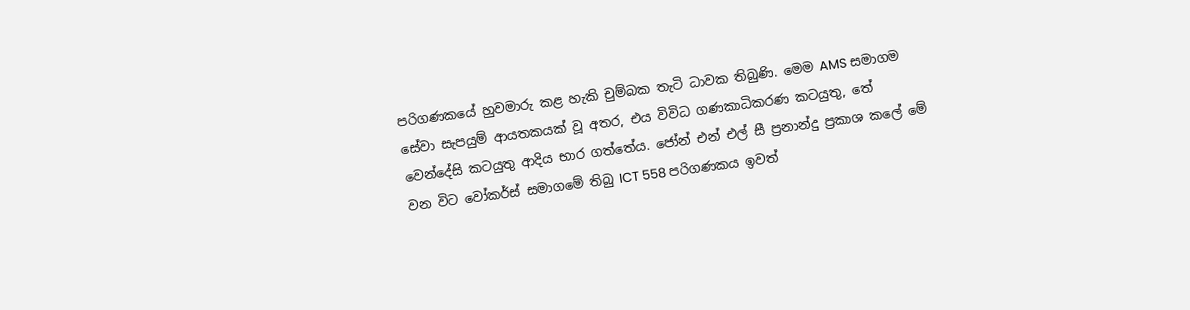පරිගණකයේ හුවමාරු කළ හැකි චුම්බක තැටි ධාවක තිබුණි. මෙම AMS සමාගම සේවා සැපයුම් ආයතකයක් වූ අතර, එය විවිධ ගණකාධිකරණ කටයුතු, තේ වෙන්දේසි කටයුතු ආදිය භාර ගත්තේය. ජෝන් එන් එල් සී ප්‍රනාන්දු ප්‍රකාශ කලේ මේ වන විට වෝකර්ස් සමාගමේ තිබු ICT 558 පරිගණකය ඉවත්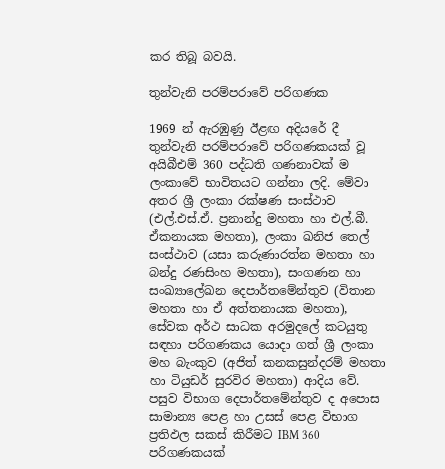කර තිබූ බවයි.

තුන්වැනි පරම්පරාවේ පරිගණක

1969 න් ඇරඹුණු ඊළඟ අදියරේ දී තුන්වැනි පරම්පරාවේ පරිගණකයක් වූ අයිබීඑම් 360 පද්ධති ගණනාවක් ම ලංකාවේ භාවිතයට ගන්නා ලදි. මේවා අතර ශ්‍රී ලංකා රක්ෂණ සංස්ථාව (එල්.එස්.ඒ. ප්‍රනාන්දු මහතා හා එල්.බී. ඒකනායක මහතා), ලංකා ඛනිජ තෙල් සංස්ථාව (යසා කරුණාරත්න මහතා හා බන්දු රණසිංහ මහතා), සංගණන හා සංඛ්‍යාලේඛන දෙපාර්තමේන්තුව (විතාන මහතා හා ඒ අත්තනායක මහතා), සේවක අර්ථ සාධක අරමුදලේ කටයුතු සඳහා පරිගණකය යොදා ගත් ශ්‍රී ලංකා මහ බැංකුව (අජිත් කනකසුන්දරම් මහතා හා ටියුඩර් සුරවිර මහතා) ආදිය වේ. පසුව විභාග දෙපාර්තමේන්තුව ද අපොස සාමාන්‍ය පෙළ හා උසස් පෙළ විභාග ප්‍රතිඵල සකස් කිරීමට IBM 360 පරිගණකයක්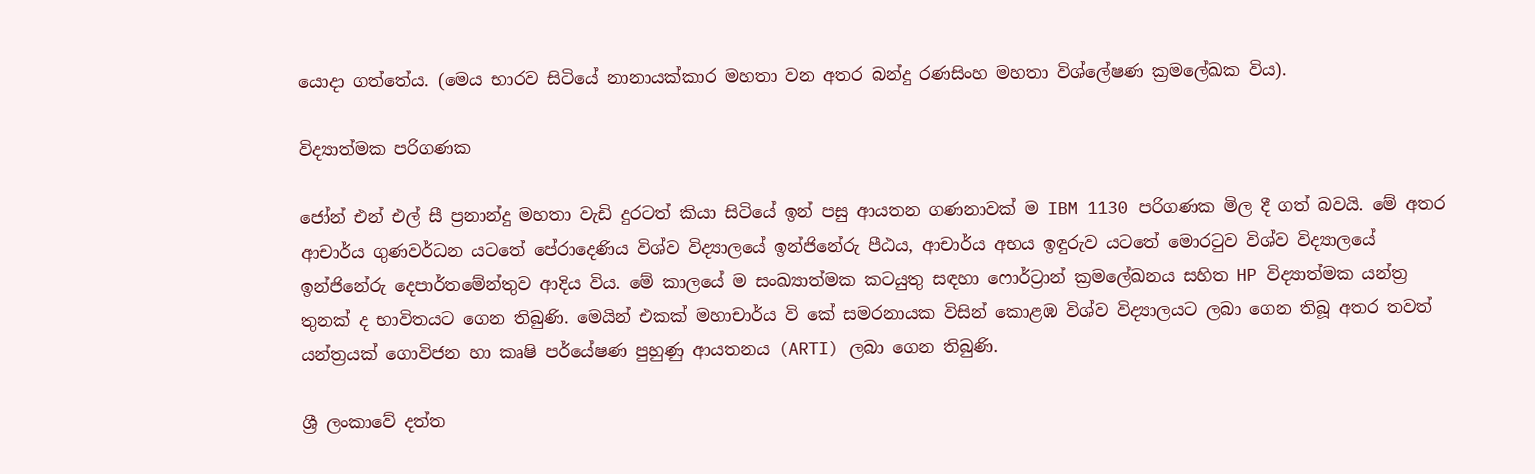යොදා ගත්තේය. (මෙය භාරව සිටියේ නානායක්කාර මහතා වන අතර බන්දු රණසිංහ මහතා විශ්ලේෂණ ක්‍රමලේඛක විය).

විද්‍යාත්මක පරිගණක

ජෝන් එන් එල් සී ප්‍රනාන්දු මහතා වැඩි දුරටත් කියා සිටියේ ඉන් පසු ආයතන ගණනාවක් ම IBM 1130 පරිගණක මිල දී ගත් බවයි. මේ අතර ආචාර්ය ගුණවර්ධන යටතේ පේරාදෙණිය විශ්ව විද්‍යාලයේ ඉන්ජිනේරු පීඨය, ආචාර්ය අභය ඉඳුරුව යටතේ මොරටුව විශ්ව විද්‍යාලයේ ඉන්ජිනේරු දෙපාර්තමේන්තුව ආදිය විය. මේ කාලයේ ම සංඛ්‍යාත්මක කටයුතු සඳහා ෆොර්ට්‍රාන් ක්‍රමලේඛනය සහිත HP විද්‍යාත්මක යන්ත්‍ර තුනක් ද භාවිතයට ගෙන තිබුණි. මෙයින් එකක් මහාචාර්ය වි කේ සමරනායක විසින් කොළඹ විශ්ව විද්‍යාලයට ලබා ගෙන තිබූ අතර තවත් යන්ත්‍රයක් ගොවිජන හා කෘෂි පර්යේෂණ පුහුණු ආයතනය (ARTI) ලබා ගෙන තිබුණි.

ශ්‍රී ලංකාවේ දත්ත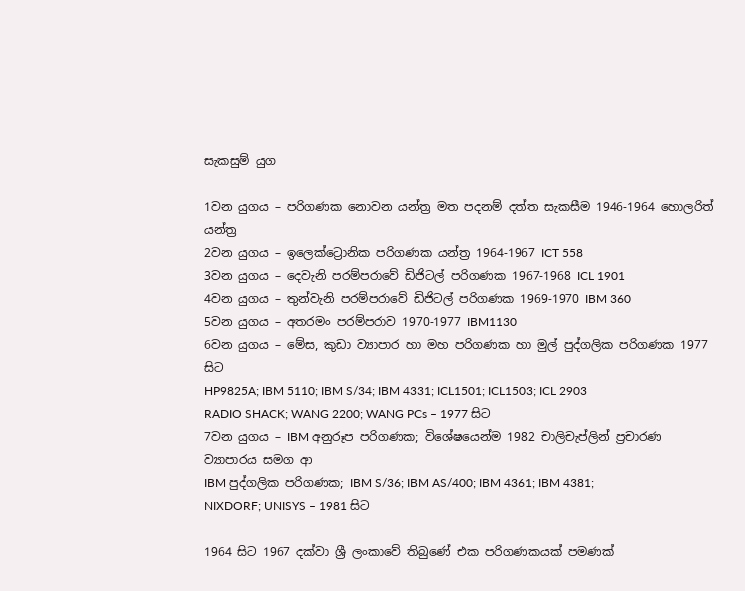සැකසුම් යුග

1වන යුගය – පරිගණක නොවන යන්ත්‍ර මත පදනම් දත්ත සැකසීම 1946-1964 හොලරිත් යන්ත්‍ර
2වන යුගය – ඉලෙක්ට්‍රොනික පරිගණක යන්ත්‍ර 1964-1967 ICT 558
3වන යුගය – දෙවැනි පරම්පරාවේ ඩිජිටල් පරිගණක 1967-1968 ICL 1901
4වන යුගය – තුන්වැනි පරම්පරාවේ ඩිජිටල් පරිගණක 1969-1970 IBM 360
5වන යුගය – අතරමං පරම්පරාව 1970-1977 IBM1130
6වන යුගය – මේස, කුඩා ව්‍යාපාර හා මහ පරිගණක හා මුල් පුද්ගලික පරිගණක 1977 සිට
HP9825A; IBM 5110; IBM S/34; IBM 4331; ICL1501; ICL1503; ICL 2903
RADIO SHACK; WANG 2200; WANG PCs – 1977 සිට
7වන යුගය – IBM අනුරූප පරිගණක; විශේෂයෙන්ම 1982 චාලිචැප්ලින් ප්‍රචාරණ ව්‍යාපාරය සමග ආ
IBM පුද්ගලික පරිගණක; IBM S/36; IBM AS/400; IBM 4361; IBM 4381;
NIXDORF; UNISYS – 1981 සිට

1964 සිට 1967 දක්වා ශ්‍රී ලංකාවේ තිබුණේ එක පරිගණකයක් පමණක්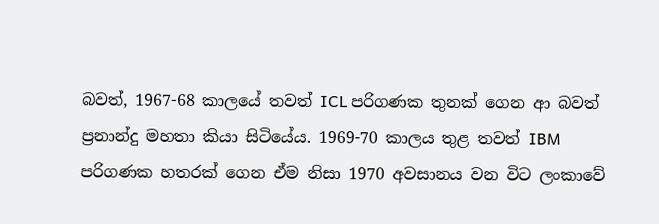බවත්, 1967-68 කාලයේ තවත් ICL පරිගණක තුනක් ගෙන ආ බවත් ප්‍රනාන්දු මහතා කියා සිටියේය. 1969-70 කාලය තුළ තවත් IBM පරිගණක හතරක් ගෙන ඒම නිසා 1970 අවසානය වන විට ලංකාවේ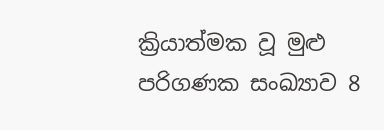ක්‍රියාත්මක වූ මුළු පරිගණක සංඛ්‍යාව 8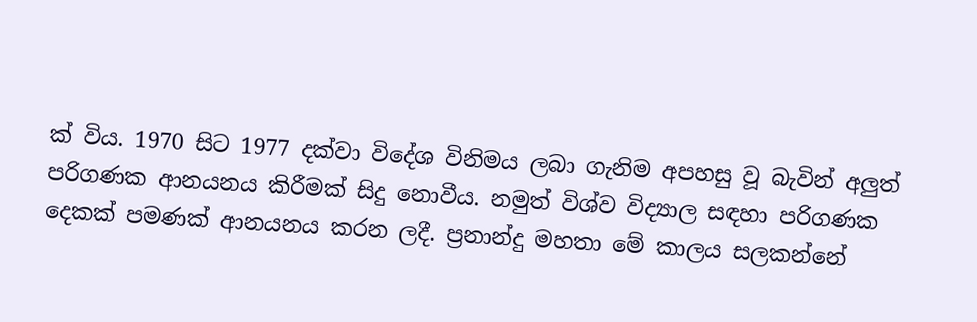ක් විය. 1970 සිට 1977 දක්වා විදේශ විනිමය ලබා ගැනිම අපහසු වූ බැවින් අලුත් පරිගණක ආනයනය කිරීමක් සිදු නොවීය. නමුත් විශ්ව විද්‍යාල සඳහා පරිගණක දෙකක් පමණක් ආනයනය කරන ලදී. ප්‍රනාන්දු මහතා මේ කාලය සලකන්නේ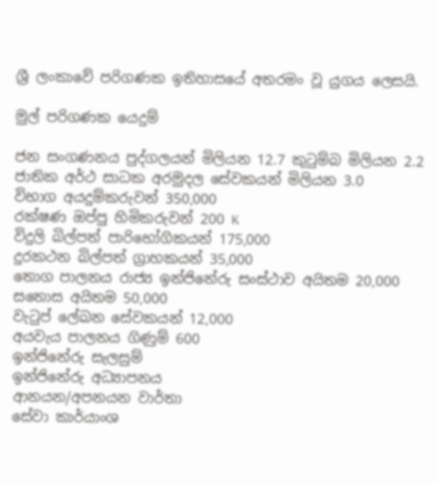ශ්‍රී ලංකාවේ පරිගණක ඉතිහාසයේ අතරමං වූ යුගය ලෙසයි.

මුල් පරිගණක යෙදුම්

ජන සංගණනය පුද්ගලයන් මිලියන 12.7 කුටුම්බ මිලියන 2.2
ජාතික අර්ථ සාධක අරමුදල සේවකයන් මිලියන 3.0
විභාග අයදුම්කරුවන් 350,000
රක්ෂණ ඔප්පු හිමිකරුවන් 200 K
විදුලි බිල්පත් පාරිභෝගිකයන් 175,000
දුරකථන බිල්පත් ග්‍රාහකයන් 35,000
තොග පාලනය රාජ්‍ය ඉන්ජිනේරු සංස්ථාව අයිතම 20,000
සතොස අයිතම 50,000
වැටුප් ලේඛන සේවකයන් 12,000
අයවැය පාලනය ගිණුම් 600
ඉන්ජිනේරු සැලසුම්
ඉන්ජිනේරු අධ්‍යාපනය
ආනයන/අපනයන වාර්තා
සේවා කාර්යාංශ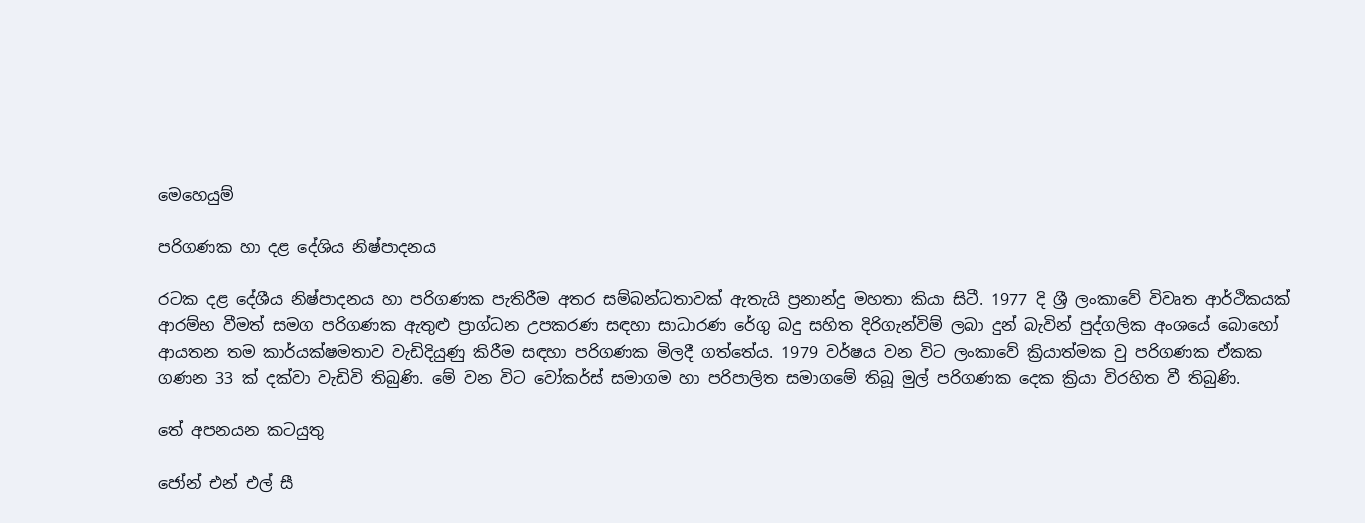මෙහෙයුම්

පරිගණක හා දළ දේශිය නිෂ්පාදනය

රටක දළ දේශීය නිෂ්පාදනය හා පරිගණක පැතිරීම අතර සම්බන්ධතාවක් ඇතැයි ප්‍රනාන්දු මහතා කියා සිටී. 1977 දි ශ්‍රී ලංකාවේ විවෘත ආර්ථිකයක් ආරම්භ වීමත් සමග පරිගණක ඇතුළු ප්‍රාග්ධන උපකරණ සඳහා සාධාරණ රේගු බදු සහිත දිරිගැන්විම් ලබා දුන් බැවින් පුද්ගලික අංශයේ බොහෝ ආයතන තම කාර්යක්ෂමතාව වැඩිදියුණු කිරීම සඳහා පරිගණක මිලදී ගත්තේය. 1979 වර්ෂය වන විට ලංකාවේ ක්‍රියාත්මක වු පරිගණක ඒකක ගණන 33 ක් දක්වා වැඩිවි තිබුණි. මේ වන විට වෝකර්ස් සමාගම හා පරිපාලිත සමාගමේ තිබූ මුල් පරිගණක දෙක ක්‍රියා විරහිත වී තිබුණි.

තේ අපනයන කටයුතු

ජෝන් එන් එල් සී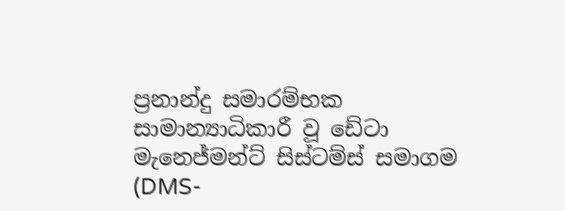ප්‍රනාන්දු සමාරම්භක සාමාන්‍යාධිකාරී වූ ඩේටා මැනෙජ්මන්ට් සිස්ටම්ස් සමාගම (DMS-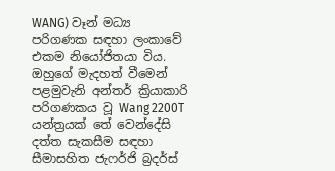WANG) වෑන් මධ්‍ය පරිගණක සඳහා ලංකාවේ එකම නියෝජිතයා විය. ඔහුගේ මැදහත් වීමෙන් පළමුවැනි අන්තර් ක්‍රියාකාරි පරිගණකය වූ Wang 2200T යන්ත්‍රයක් තේ වෙන්දේසි දත්ත සැකසීම සඳහා සීමාසහිත ජැෆර්ජි බ්‍රදර්ස්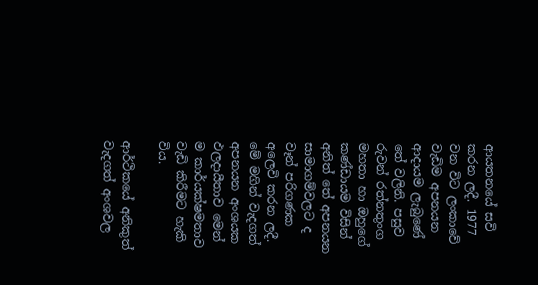ආයතනයේ සවි කරන ලදී. 1977 වන විට ලංකාවේ වැඩිම අපනයන ආදායම ලැබුණේ තේ වලිනි. පසුව රුවන් රත්නතුංග මහතා හා ඔහුගේ කණ්ඩායම විසින් අනිත් තේ අපනයන සාමාගම්වලට ද වෑන් පරිගණක අලෙවි කරන ලදී. මේ මගින් වැදගත් අපනයන අංශයක ඵලදායීතාව මෙන් ම කාර්යක්ෂමතාව වැඩි කිරීමට හැකි විය.

ආර්ථිකයේ අනිකුත් වැදගත් අංශවල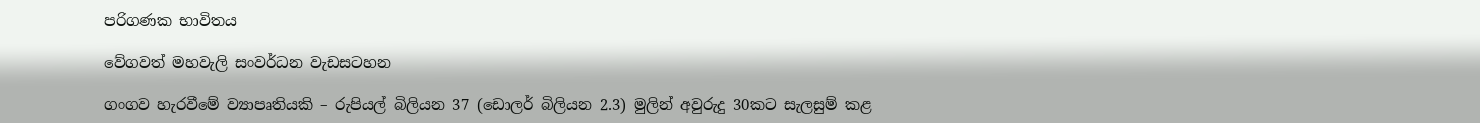පරිගණක භාවිතය

වේගවත් මහවැලි සංවර්ධන වැඩසටහන

ගංගව හැරවීමේ ව්‍යාපෘතියකි – රුපියල් බිලියන 37 (ඩොලර් බිලියන 2.3) මුලින් අවුරුදු 30කට සැලසුම් කළ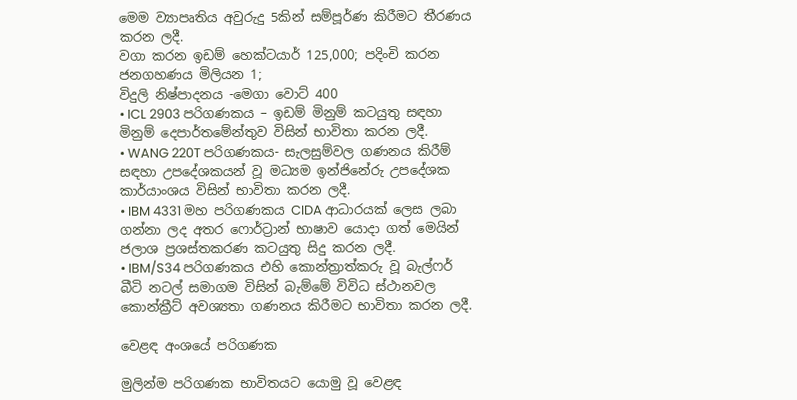මෙම ව්‍යාපෘතිය අවුරුදු 5කින් සම්පූර්ණ කිරීමට තීරණය කරන ලදී.
වගා කරන ඉඩම් හෙක්ටයාර් 125,000; පදිංචි කරන ජනගහණය මිලියන 1;
විදුලි නිෂ්පාදනය -මෙගා වොට් 400
• ICL 2903 පරිගණකය – ඉඩම් මිනුම් කටයුතු සඳහා මිනුම් දෙපාර්තමේන්තුව විසින් භාවිතා කරන ලදී.
• WANG 220T පරිගණකය- සැලසුම්වල ගණනය කිරීම් සඳහා උපදේශකයන් වූ මධ්‍යම ඉන්ජිනේරු උපදේශක කාර්යාංශය විසින් භාවිතා කරන ලදී.
• IBM 4331 මහ පරිගණකය CIDA ආධාරයක් ලෙස ලබා ගන්නා ලද අතර ෆොර්ට්‍රාන් භාෂාව යොදා ගත් මෙයින් ජලාශ ප්‍රශස්තකරණ කටයුතු සිදු කරන ලදී.
• IBM/S34 පරිගණකය එහි කොන්ත්‍රාත්කරු වූ බැල්ෆර් බීටි නටල් සමාගම විසින් බැම්මේ විවිධ ස්ථානවල කොන්ක්‍රීට් අවශ්‍යතා ගණනය කිරීමට භාවිතා කරන ලදී.

වෙළඳ අංශයේ පරිගණක

මුලින්ම පරිගණක භාවිතයට යොමු වූ වෙළඳ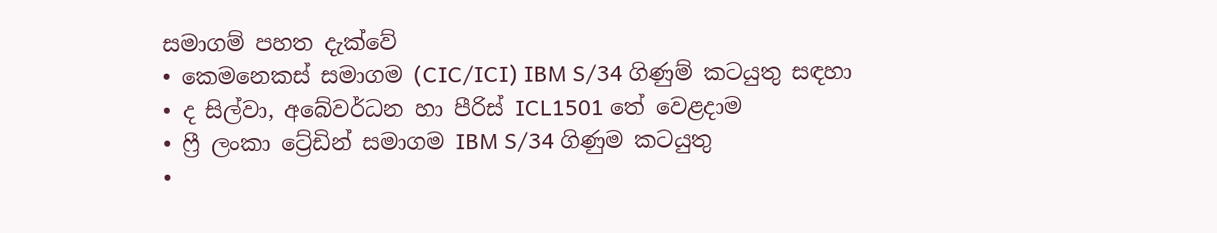සමාගම් පහත දැක්වේ
• කෙමනෙකස් සමාගම (CIC/ICI) IBM S/34 ගිණුම් කටයුතු සඳහා
• ද සිල්වා, අබේවර්ධන හා පීරිස් ICL1501 තේ වෙළදාම
• ෆ්‍රී ලංකා ට්‍රේඩින් සමාගම IBM S/34 ගිණුම කටයුතු
•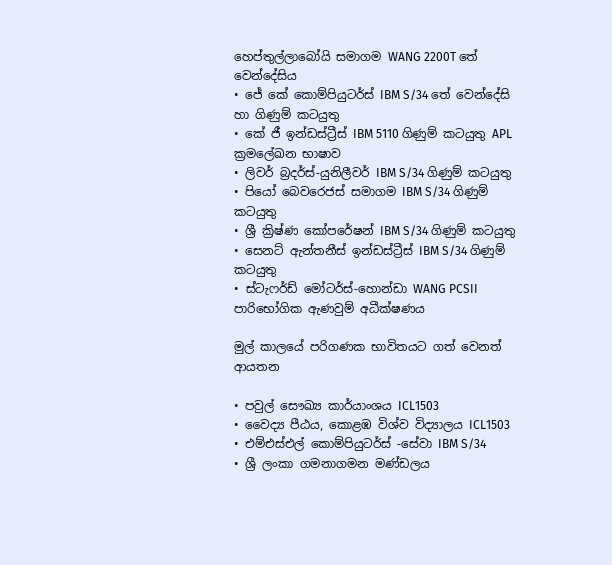හෙප්තුල්ලාබෝයි සමාගම WANG 2200T තේ වෙන්දේසිය
• ජේ කේ කොම්පියුටර්ස් IBM S/34 තේ වෙන්දේසි හා ගිණුම් කටයුතු
• කේ ජී ඉන්ඩස්ට්‍රීස් IBM 5110 ගිණුම් කටයුතු APL ක්‍රමලේඛන භාෂාව
• ලිවර් බ්‍රදර්ස්-යුනිලීවර් IBM S/34 ගිණුම් කටයුතු
• පියෝ බෙවරෙජස් සමාගම IBM S/34 ගිණුම් කටයුතු
• ශ්‍රී ක්‍රිෂ්ණ කෝපරේෂන් IBM S/34 ගිණුම් කටයුතු
• සෙනට් ඇන්තනීස් ඉන්ඩස්ට්‍රීස් IBM S/34 ගිණුම් කටයුතු
• ස්ටැෆර්ඩ් මෝටර්ස්-හොන්ඩා WANG PCSII පාරිභෝගික ඇණවුම් අධීක්ෂණය

මුල් කාලයේ පරිගණක භාවිතයට ගත් වෙනත් ආයතන

• පවුල් සෞඛ්‍ය කාර්යාංශය ICL1503
• වෛද්‍ය පීඨය, කොළඹ විශ්ව විද්‍යාලය ICL1503
• එම්එස්එල් කොම්පියුටර්ස් -සේවා IBM S/34
• ශ්‍රී ලංකා ගමනාගමන මණ්ඩලය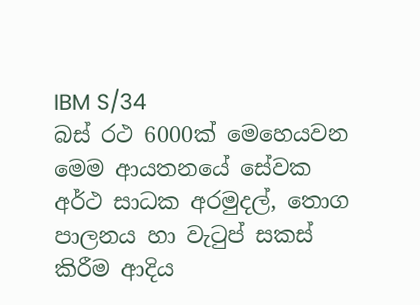IBM S/34
බස් රථ 6000ක් මෙහෙයවන මෙම ආයතනයේ සේවක අර්ථ සාධක අරමුදල්, තොග පාලනය හා වැටුප් සකස් කිරීම ආදිය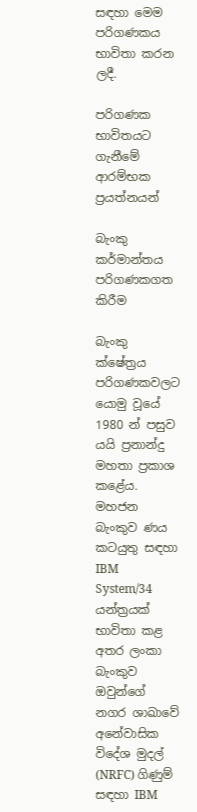සඳහා මෙම පරිගණකය භාවිතා කරන ලදී.

පරිගණක භාවිතයට ගැනීමේ ආරම්භක ප්‍රයත්නයන්

බැංකු කර්මාන්තය පරිගණකගත කිරීම

බැංකු ක්ෂේත්‍රය පරිගණකවලට යොමු වූයේ 1980 න් පසුව යයි ප්‍රනාන්දු මහතා ප්‍රකාශ කළේය. මහජන බැංකුව ණය කටයුතු සඳහා IBM System/34 යන්ත්‍රයක් භාවිතා කළ අතර ලංකා බැංකුව ඔවුන්ගේ නගර ශාඛාවේ අනේවාසික විදේශ මුදල් (NRFC) ගිණුම් සඳහා IBM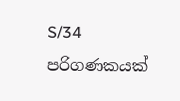S/34 පරිගණකයක්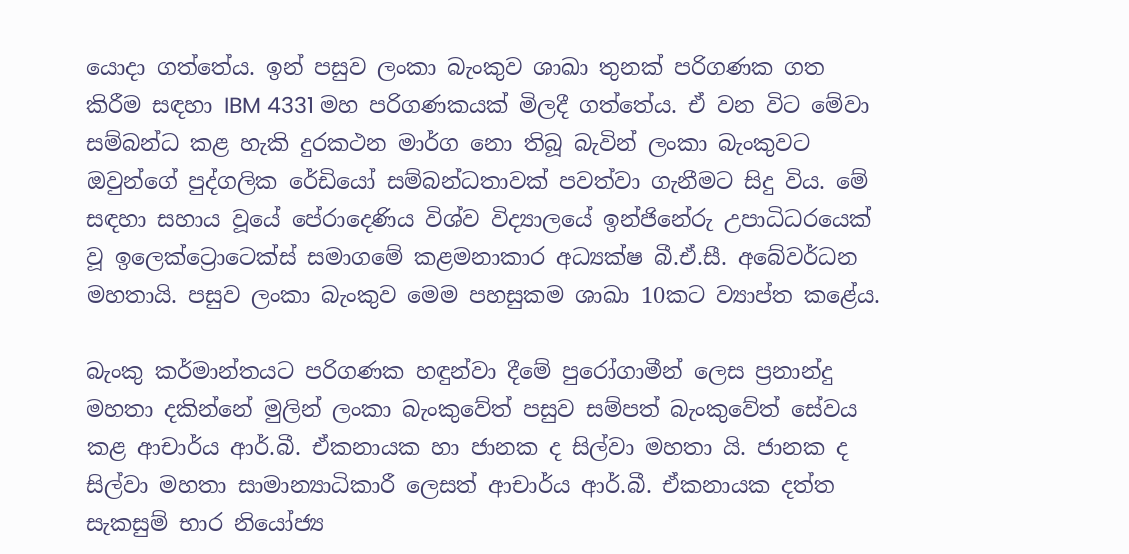යොදා ගත්තේය. ඉන් පසුව ලංකා බැංකුව ශාඛා තුනක් පරිගණක ගත කිරීම සඳහා IBM 4331 මහ පරිගණකයක් මිලදී ගත්තේය. ඒ වන විට මේවා සම්බන්ධ කළ හැකි දුරකථන මාර්ග නො තිබූ බැවින් ලංකා බැංකුවට ඔවුන්ගේ පුද්ගලික රේඩියෝ සම්බන්ධතාවක් පවත්වා ගැනීමට සිදු විය. මේ සඳහා සහාය වූයේ පේරාදෙණිය විශ්ව විද්‍යාලයේ ඉන්ජිනේරු උපාධිධරයෙක් වූ ඉලෙක්ට්‍රොටෙක්ස් සමාගමේ කළමනාකාර අධ්‍යක්ෂ බී.ඒ.සී. අබේවර්ධන මහතායි. පසුව ලංකා බැංකුව මෙම පහසුකම ශාඛා 10කට ව්‍යාප්ත කළේය.

බැංකු කර්මාන්තයට පරිගණක හඳුන්වා දීමේ පුරෝගාමීන් ලෙස ප්‍රනාන්දු මහතා දකින්නේ මුලින් ලංකා බැංකුවේත් පසුව සම්පත් බැංකුවේත් සේවය කළ ආචාර්ය ආර්.බී. ඒකනායක හා ජානක ද සිල්වා මහතා යි. ජානක ද සිල්වා මහතා සාමාන්‍යාධිකාරී ලෙසත් ආචාර්ය ආර්.බී. ඒකනායක දත්ත සැකසුම් භාර නියෝජ්‍ය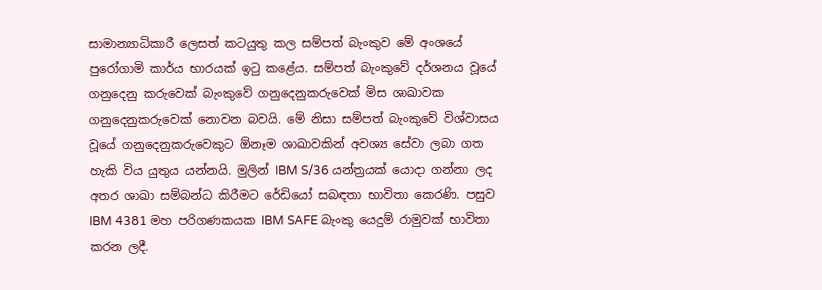සාමාන්‍යාධිකාරී ලෙසත් කටයුතු කල සම්පත් බැංකුව මේ අංශයේ පුරෝගාමි කාර්ය භාරයක් ඉටු කළේය. සම්පත් බැංකුවේ දර්ශනය වූයේ ගනුදෙනු කරුවෙක් බැංකුවේ ගනුදෙනුකරුවෙක් මිස ශාඛාවක ගනුදෙනුකරුවෙක් නොවන බවයි. මේ නිසා සම්පත් බැංකුවේ විශ්වාසය වූයේ ගනුදෙනුකරුවෙකුට ඕනෑම ශාඛාවකින් අවශ්‍ය සේවා ලබා ගත හැකි විය යුතුය යන්නයි. මුලින් IBM S/36 යන්ත්‍රයක් යොදා ගන්නා ලද අතර ශාඛා සම්බන්ධ කිරීමට රේඩියෝ සබඳතා භාවිතා කෙරණි. පසුව IBM 4381 මහ පරිගණකයක IBM SAFE බැංකු යෙදුම් රාමුවක් භාවිතා කරන ලදී.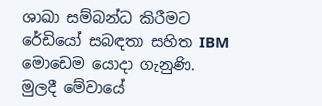ශාඛා සම්බන්ධ කිරීමට රේඩියෝ සබඳතා සහිත IBM මොඩෙම යොදා ගැනුණි. මුලදී මේවායේ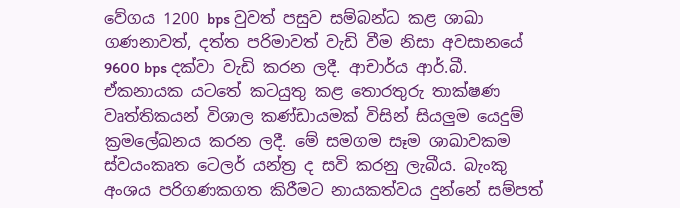වේගය 1200 bps වුවත් පසුව සම්බන්ධ කළ ශාඛා ගණනාවත්, දත්ත පරිමාවත් වැඩි වීම නිසා අවසානයේ 9600 bps දක්වා වැඩි කරන ලදී. ආචාර්ය ආර්.බී. ඒකනායක යටතේ කටයුතු කළ තොරතුරු තාක්ෂණ වෘත්තිකයන් විශාල කණ්ඩායමක් විසින් සියලුම යෙදුම් ක්‍රමලේඛනය කරන ලදී. මේ සමගම සෑම ශාඛාවකම ස්වයංකෘත ටෙලර් යන්ත්‍ර ද සවි කරනු ලැබීය. බැංකු අංශය පරිගණකගත කිරීමට නායකත්වය දුන්නේ සම්පත්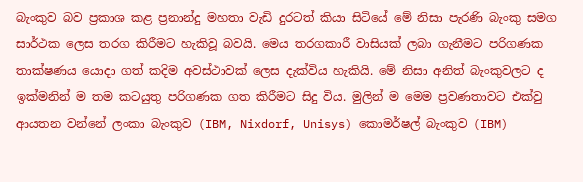බැංකුව බව ප්‍රකාශ කළ ප්‍රනාන්දු මහතා වැඩි දුරටත් කියා සිටියේ මේ නිසා පැරණි බැංකු සමග සාර්ථක ලෙස තරග කිරීමට හැකිවූ බවයි. මෙය තරගකාරී වාසියක් ලබා ගැනීමට පරිගණක තාක්ෂණය යොදා ගත් කදිම අවස්ථාවක් ලෙස දැක්විය හැකියි. මේ නිසා අනිත් බැංකුවලට ද ඉක්මනින් ම තම කටයුතු පරිගණක ගත කිරීමට සිදු විය. මුලින් ම මෙම ප්‍රවණතාවට එක්වු ආයතන වන්නේ ලංකා බැංකුව (IBM, Nixdorf, Unisys) කොමර්ෂල් බැංකුව (IBM)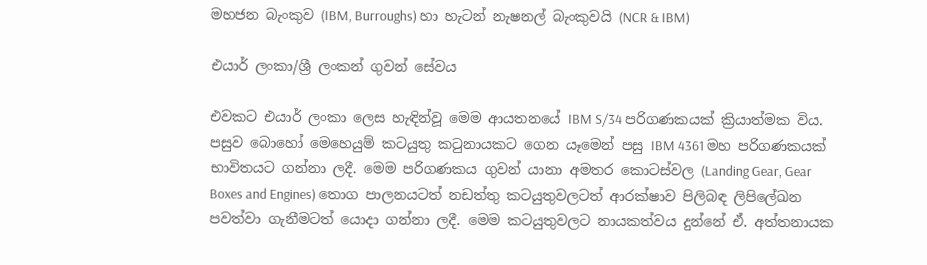මහජන බැංකුව (IBM, Burroughs) හා හැටන් නැෂනල් බැංකුවයි (NCR & IBM)

එයාර් ලංකා/ශ්‍රී ලංකන් ගුවන් සේවය

එවකට එයාර් ලංකා ලෙස හැඳින්වූ මෙම ආයතනයේ IBM S/34 පරිගණකයක් ක්‍රියාත්මක විය. පසුව බොහෝ මෙහෙයුම් කටයුතු කටුනායකට ගෙන යෑමෙන් පසු IBM 4361 මහ පරිගණකයක් භාවිතයට ගන්නා ලදී. මෙම පරිගණකය ගුවන් යානා අමතර කොටස්වල (Landing Gear, Gear Boxes and Engines) තොග පාලනයටත් නඩත්තු කටයුතුවලටත් ආරක්ෂාව පිලිබඳ ලිපිලේඛන පවත්වා ගැනීමටත් යොදා ගන්නා ලදී. මෙම කටයුතුවලට නායකත්වය දුන්නේ ඒ. අත්තනායක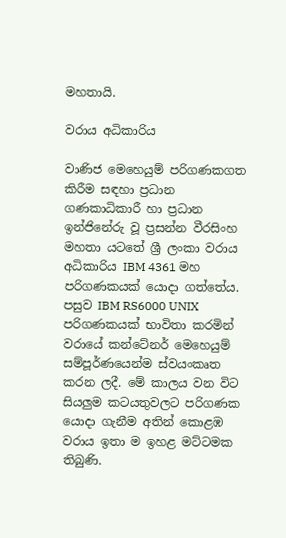මහතායි.

වරාය අධිකාරිය

වාණිජ මෙහෙයුම් පරිගණකගත කිරීම සඳහා ප්‍රධාන ගණකාධිකාරී හා ප්‍රධාන ඉන්ජිනේරු වූ ප්‍රසන්න වීරසිංහ මහතා යටතේ ශ්‍රී ලංකා වරාය අධිකාරිය IBM 4361 මහ පරිගණකයක් යොදා ගත්තේය. පසුව IBM RS6000 UNIX පරිගණකයක් භාවිතා කරමින් වරායේ කන්ටේනර් මෙහෙයුම් සම්පූර්ණයෙන්ම ස්වයංකෘත කරන ලදී. මේ කාලය වන විට සියලුම කටයතුවලට පරිගණක යොදා ගැනීම අතින් කොළඹ වරාය ඉතා ම ඉහළ මට්ටමක තිබුණි.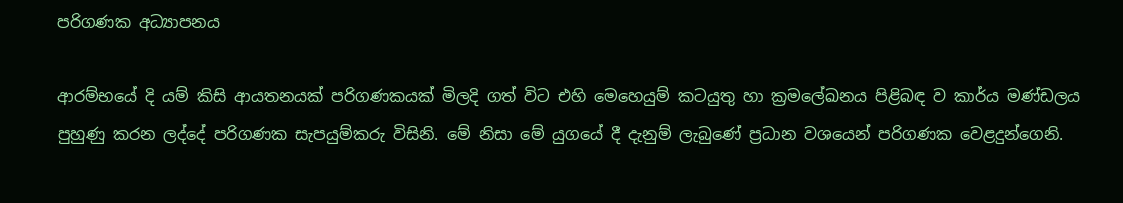පරිගණක අධ්‍යාපනය

ආරම්භයේ දි යම් කිසි ආයතනයක් පරිගණකයක් මිලදි ගත් විට එහි මෙහෙයුම් කටයුතු හා ක්‍රමලේඛනය පිළිබඳ ව කාර්ය මණ්ඩලය පුහුණු කරන ලද්දේ පරිගණක සැපයුම්කරු විසිනි. මේ නිසා මේ යුගයේ දී දැනුම් ලැබුණේ ප්‍රධාන වශයෙන් පරිගණක වෙළදුන්ගෙනි.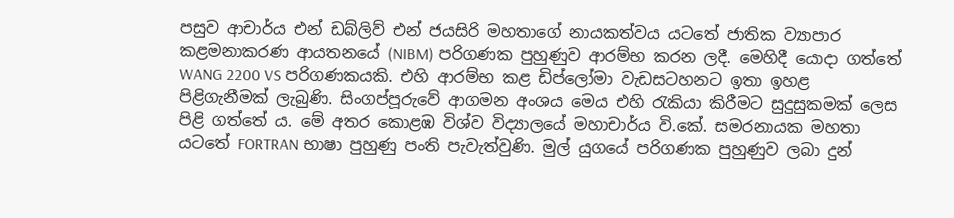පසුව ආචාර්ය එන් ඩබ්ලිව් එන් ජයසිරි මහතාගේ නායකත්වය යටතේ ජාතික ව්‍යාපාර කළමනාකරණ ආයතනයේ (NIBM) පරිගණක පුහුණුව ආරම්භ කරන ලදී. මෙහිදී යොදා ගත්තේ WANG 2200 VS පරිගණකයකි. එහි ආරම්භ කළ ඩිප්ලෝමා වැඩසටහනට ඉතා ඉහළ පිළිගැනීමක් ලැබුණි. සිංගප්පූරුවේ ආගමන අංශය මෙය එහි රැකියා කිරීමට සුදුසුකමක් ලෙස පිළි ගත්තේ ය. මේ අතර කොළඹ විශ්ව විද්‍යාලයේ මහාචාර්ය වි.කේ. සමරනායක මහතා යටතේ FORTRAN භාෂා පුහුණු පංති පැවැත්වුණි. මුල් යුගයේ පරිගණක පුහුණුව ලබා දුන්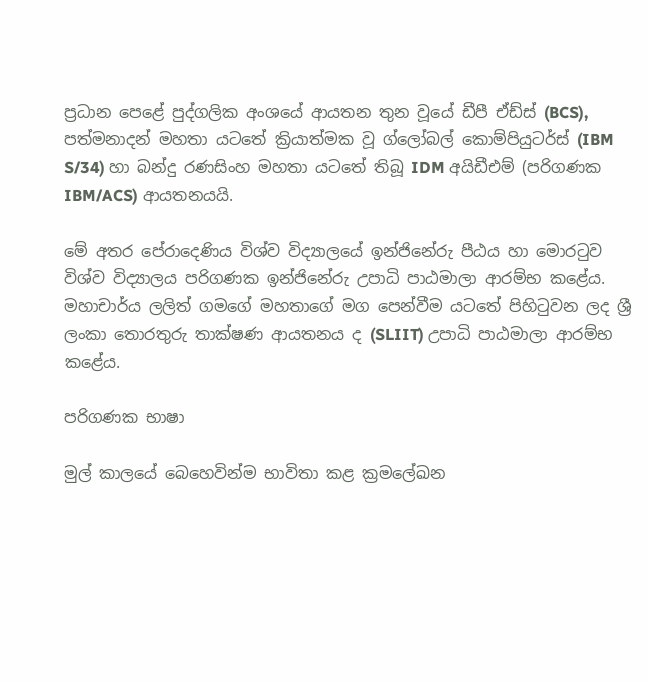ප්‍රධාන පෙළේ පුද්ගලික අංශයේ ආයතන තුන වූයේ ඩීපී ඒඩ්ස් (BCS), පත්මනාදන් මහතා යටතේ ක්‍රියාත්මක වූ ග්ලෝබල් කොම්පියුටර්ස් (IBM S/34) හා බන්දු රණසිංහ මහතා යටතේ තිබූ IDM අයිඩීඑම් (පරිගණක IBM/ACS) ආයතනයයි.

මේ අතර පේරාදෙණිය විශ්ව විද්‍යාලයේ ඉන්ජිනේරු පීඨය හා මොරටුව විශ්ව විද්‍යාලය පරිගණක ඉන්ජිනේරු උපාධි පාඨමාලා ආරම්භ කළේය. මහාචාර්ය ලලිත් ගමගේ මහතාගේ මග පෙන්වීම යටතේ පිහිටුවන ලද ශ්‍රී ලංකා තොරතුරු තාක්ෂණ ආයතනය ද (SLIIT) උපාධි පාඨමාලා ආරම්භ කළේය.

පරිගණක භාෂා

මුල් කාලයේ බෙහෙවින්ම භාවිතා කළ ක්‍රමලේඛන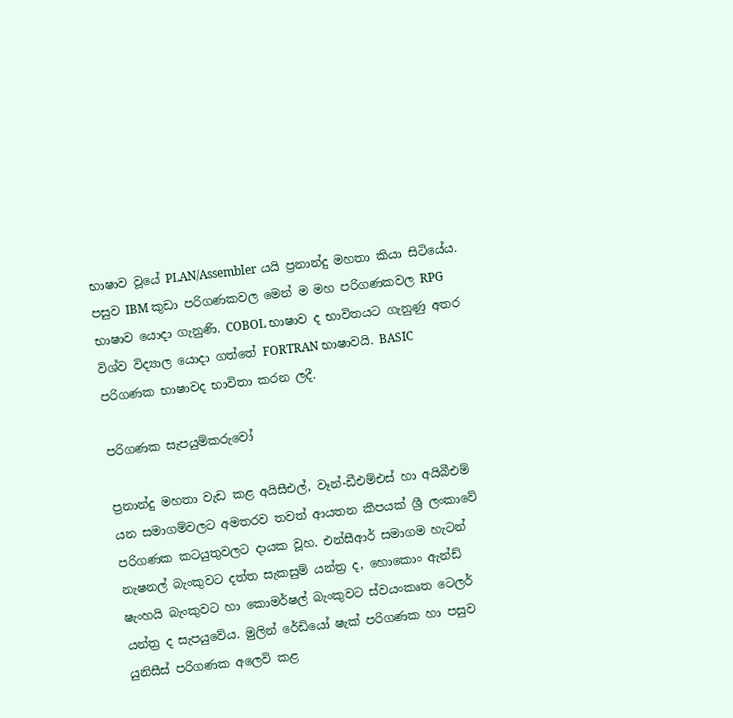භාෂාව වූයේ PLAN/Assembler යයි ප්‍රනාන්දු මහතා කියා සිටියේය. පසුව IBM කුඩා පරිගණකවල මෙන් ම මහ පරිගණකවල RPG භාෂාව යොදා ගැනුණි. COBOL භාෂාව ද භාවිතයට ගැනුණු අතර විශ්ව විද්‍යාල යොදා ගත්තේ FORTRAN භාෂාවයි. BASIC පරිගණක භාෂාවද භාවිතා කරන ලදී.

පරිගණක සැපයුම්කරුවෝ

ප්‍රනාන්දු මහතා වැඩ කළ අයිසීඑල්, වෑන්-ඩීඑම්එස් හා අයිබීඑම් යන සමාගම්වලට අමතරව තවත් ආයතන කීපයක් ශ්‍රී ලංකාවේ පරිගණක කටයුතුවලට දායක වූහ. එන්සීආර් සමාගම හැටන් නැෂනල් බැංකුවට දත්ත සැකසුම් යන්ත්‍ර ද, හොකොං ඇන්ඩ් ෂැංහයි බැංකුවට හා කොමර්ෂල් බැංකුවට ස්වයංකෘත ටෙලර් යන්ත්‍ර ද සැපයුවේය. මුලින් රේඩියෝ ෂැක් පරිගණක හා පසුව යුනිසීස් පරිගණක අලෙවි කළ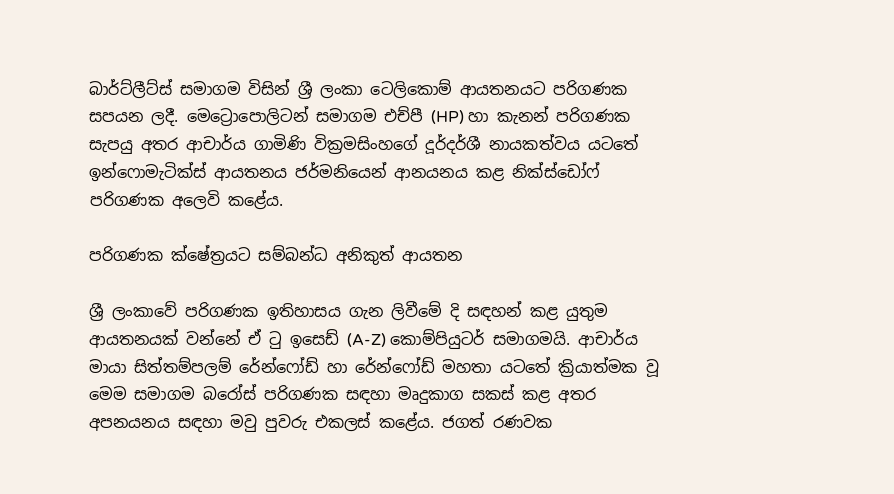බාර්ට්ලීට්ස් සමාගම විසින් ශ්‍රී ලංකා ටෙලිකොම් ආයතනයට පරිගණක සපයන ලදී. මෙට්‍රොපොලිටන් සමාගම එච්පී (HP) හා කැනන් පරිගණක සැපයු අතර ආචාර්ය ගාමිණි වික්‍රමසිංහගේ දූර්දර්ශී නායකත්වය යටතේ ඉන්ෆොමැටික්ස් ආයතනය ජර්මනියෙන් ආනයනය කළ නික්ස්ඩෝෆ් පරිගණක අලෙවි කළේය.

පරිගණක ක්ෂේත්‍රයට සම්බන්ධ අනිකුත් ආයතන

ශ්‍රී ලංකාවේ පරිගණක ඉතිහාසය ගැන ලිවීමේ දි සඳහන් කළ යුතුම ආයතනයක් වන්නේ ඒ ටු ඉසෙඩ් (A-Z) කොම්පියුටර් සමාගමයි. ආචාර්ය මායා සිත්තම්පලම් රේන්ෆෝඩ් හා රේන්ෆෝඩ් මහතා යටතේ ක්‍රියාත්මක වූ මෙම සමාගම බරෝස් පරිගණක සඳහා මෘදුකාග සකස් කළ අතර අපනයනය සඳහා මවු පුවරු එකලස් කළේය. ජගත් රණවක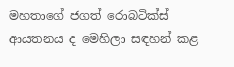මහතාගේ ජගත් රොබටික්ස් ආයතනය ද මෙහිලා සඳහන් කළ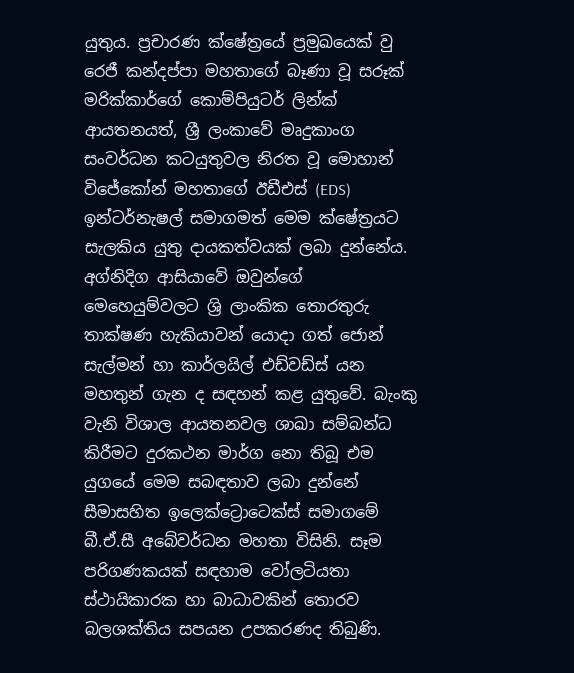යුතුය. ප්‍රචාරණ ක්ෂේත්‍රයේ ප්‍රමුඛයෙක් වු රෙජී කන්දප්පා මහතාගේ බෑණා වූ සරූක් මරික්කාර්ගේ කොම්පියුටර් ලින්ක් ආයතනයත්, ශ්‍රී ලංකාවේ මෘදුකාංග සංවර්ධන කටයුතුවල නිරත වූ මොහාන් විජේකෝන් මහතාගේ ඊඩීඑස් (EDS) ඉන්ටර්නැෂල් සමාගමත් මෙම ක්ෂේත්‍රයට සැලකිය යුතු දායකත්වයක් ලබා දුන්නේය. අග්නිදිග ආසියාවේ ඔවුන්ගේ මෙහෙයුම්වලට ශ්‍රි ලාංකික තොරතුරු තාක්ෂණ හැකියාවන් යොදා ගත් ජොන් සැල්මන් හා කාර්ලයිල් එඩ්වඩ්ස් යන මහතුන් ගැන ද සඳහන් කළ යුතුවේ. බැංකු වැනි විශාල ආයතනවල ශාඛා සම්බන්ධ කිරීමට දුරකථන මාර්ග නො තිබූ එම යුගයේ මෙම සබඳතාව ලබා දුන්නේ සීමාසහිත ඉලෙක්ට්‍රොටෙක්ස් සමාගමේ බී.ඒ.සී අබේවර්ධන මහතා විසිනි. සෑම පරිගණකයක් සඳහාම වෝලටියතා ස්ථායිකාරක හා බාධාවකින් තොරව බලශක්තිය සපයන උපකරණද තිබුණි.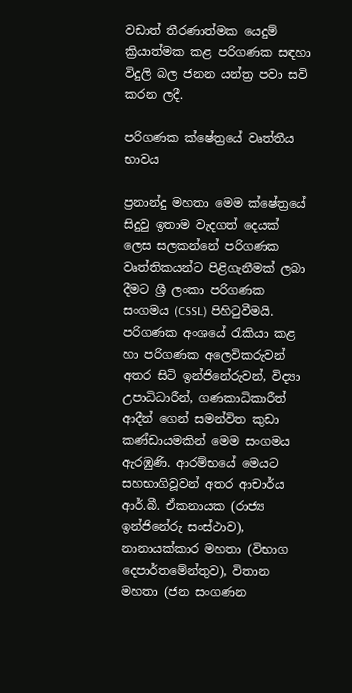වඩාත් තීරණාත්මක යෙදුම් ක්‍රියාත්මක කළ පරිගණක සඳහා විදුලි බල ජනන යන්ත්‍ර පවා සවි කරන ලදී.

පරිගණක ක්ෂේත්‍රයේ වෘත්තීය භාවය

ප්‍රනාන්දු මහතා මෙම ක්ෂේත්‍රයේ සිදුවු ඉතාම වැදගත් දෙයක් ලෙස සලකන්නේ පරිගණක වෘත්තිකයන්ට පිළිගැනීමක් ලබා දීමට ශ්‍රී ලංකා පරිගණක සංගමය (CSSL) පිහිටුවීමයි. පරිගණක අංශයේ රැකියා කළ හා පරිගණක අලෙවිකරුවන් අතර සිටි ඉන්ජිනේරුවන්, විද්‍යා උපාධිධාරීන්, ගණකාධිකාරීත් ආදීන් ගෙන් සමන්විත කුඩා කණ්ඩායමකින් මෙම සංගමය ඇරඹුණි. ආරම්භයේ මෙයට සහභාගිවූවන් අතර ආචාර්ය ආර්.බී. ඒකනායක (රාජ්‍ය ඉන්ජිනේරු සංස්ථාව), නානායක්කාර මහතා (විභාග දෙපාර්තමේන්තුව), විතාන මහතා (ජන සංගණන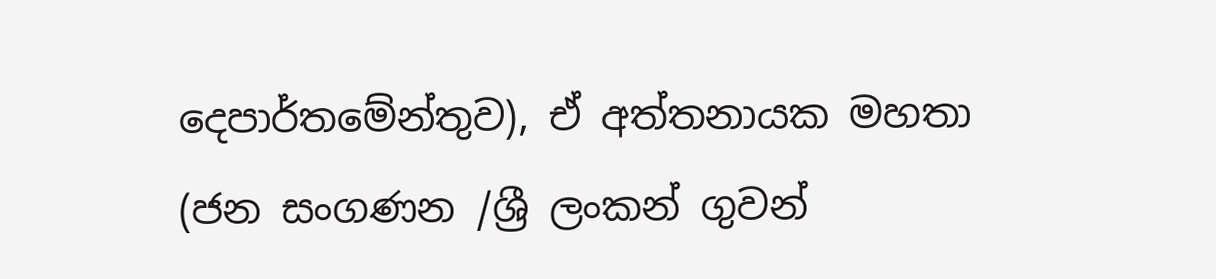දෙපාර්තමේන්තුව), ඒ අත්තනායක මහතා (ජන සංගණන /ශ්‍රී ලංකන් ගුවන්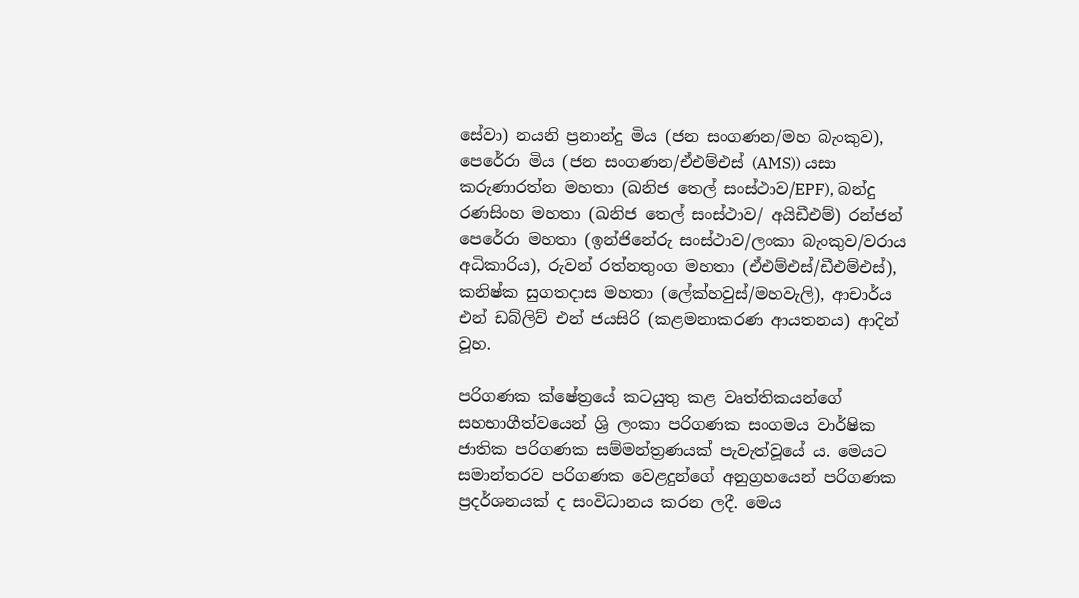සේවා) නයනි ප්‍රනාන්දු මිය (ජන සංගණන/මහ බැංකුව), පෙරේරා මිය (ජන සංගණන/ඒඑම්එස් (AMS)) යසා කරුණාරත්න මහතා (ඛනිජ තෙල් සංස්ථාව/EPF), බන්දු රණසිංහ මහතා (ඛනිජ තෙල් සංස්ථාව/ අයිඩීඑම්) රන්ජන් පෙරේරා මහතා (ඉන්ජිනේරු සංස්ථාව/ලංකා බැංකුව/වරාය අධිකාරිය), රුවන් රත්නතුංග මහතා (ඒඑම්එස්/ඩීඑම්එස්), කනිෂ්ක සුගතදාස මහතා (ලේක්හවුස්/මහවැලි), ආචාර්ය එන් ඩබ්ලිව් එන් ජයසිරි (කළමනාකරණ ආයතනය) ආදින් වූහ.

පරිගණක ක්ෂේත්‍රයේ කටයුතු කළ වෘත්තිකයන්ගේ සහභාගීත්වයෙන් ශ්‍රි ලංකා පරිගණක සංගමය වාර්ෂික ජාතික පරිගණක සම්මන්ත්‍රණයක් පැවැත්වූයේ ය. මෙයට සමාන්තරව පරිගණක වෙළදුන්ගේ අනුග්‍රහයෙන් පරිගණක ප්‍රදර්ශනයක් ද සංවිධානය කරන ලදී. මෙය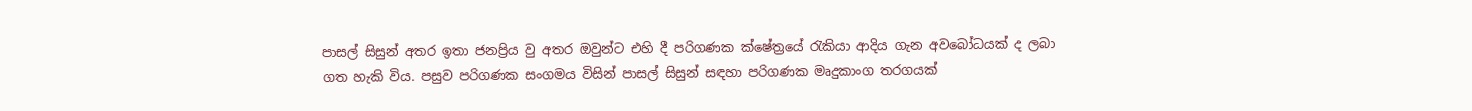පාසල් සිසුන් අතර ඉතා ජනප්‍රිය වු අතර ඔවුන්ට එහි දී පරිගණක ක්ෂේත්‍රයේ රැකියා ආදිය ගැන අවබෝධයක් ද ලබා ගත හැකි විය. පසුව පරිගණක සංගමය විසින් පාසල් සිසුන් සඳහා පරිගණක මෘදුකාංග තරගයක්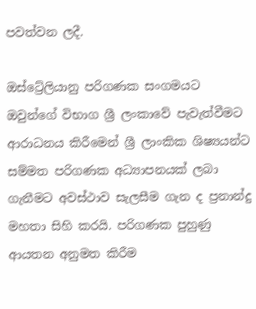පවත්වන ලදී.

ඔස්ට්‍රේලියානු පරිගණක සංගමයට ඔවුන්ගේ විභාග ශ්‍රී ලංකාවේ පැවැත්වීමට ආරාධනය කිරීමෙන් ශ්‍රී ලාංකික ශිෂ්‍යයන්ට සම්මත පරිගණක අධ්‍යාපනයක් ලබා ගැනීමට අවස්ථාව සැලසීම ගැන ද ප්‍රනාන්දු මහතා සිහි කරයි. පරිගණක පුහුණු ආයතන අනුමත කිරීම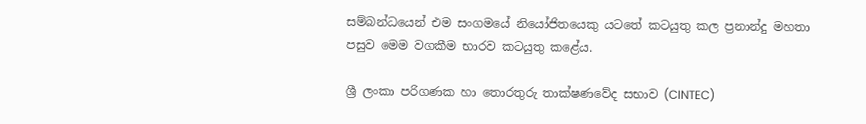සම්බන්ධයෙන් එම සංගමයේ නියෝජිතයෙකු යටතේ කටයුතු කල ප්‍රනාන්දු මහතා පසුව මෙම වගකීම භාරව කටයුතු කළේය.

ශ්‍රී ලංකා පරිගණක හා තොරතුරු තාක්ෂණවේද සභාව (CINTEC)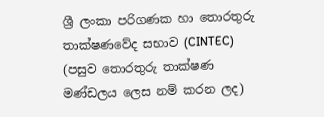ශ්‍රී ලංකා පරිගණක හා තොරතුරු තාක්ෂණවේද සභාව (CINTEC) (පසුව තොරතුරු තාක්ෂණ මණ්ඩලය ලෙස නම් කරන ලද)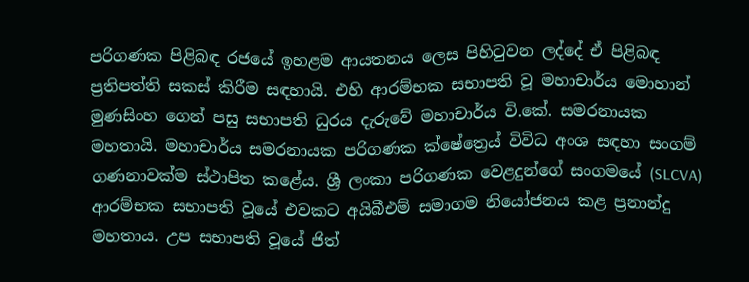පරිගණක පිළිබඳ රජයේ ඉහළම ආයතනය ලෙස පිහිටුවන ලද්දේ ඒ පිළිබඳ ප්‍රතිපත්ති සකස් කිරීම සඳහායි. එහි ආරම්භක සභාපති වූ මහාචාර්ය මොහාන් මුණසිංහ ගෙන් පසු සභාපති ධුරය දැරුවේ මහාචාර්ය වි.කේ. සමරනායක මහතායි. මහාචාර්ය සමරනායක පරිගණක ක්ෂේත්‍රෙය් විවිධ අංශ සඳහා සංගම් ගණනාවක්ම ස්ථාපිත කළේය. ශ්‍රී ලංකා පරිගණක වෙළදුන්ගේ සංගමයේ (SLCVA) ආරම්භක සභාපති වූයේ එවකට අයිබීඑම් සමාගම නියෝජනය කළ ප්‍රනාන්දු මහතාය. උප සභාපති වූයේ ජිත්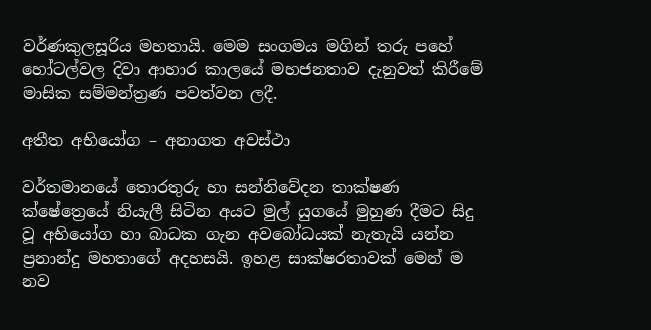වර්ණකුලසූරිය මහතායි. මෙම සංගමය මගින් තරු පහේ හෝටල්වල දිවා ආහාර කාලයේ මහජනතාව දැනුවත් කිරීමේ මාසික සම්මන්ත්‍රණ පවත්වන ලදී.

අතීත අභියෝග – අනාගත අවස්ථා

වර්තමානයේ තොරතුරු හා සන්නිවේදන තාක්ෂණ ක්ෂේත්‍රෙයේ නියැලී සිටින අයට මුල් යුගයේ මුහුණ දීමට සිදු වූ අභියෝග හා බාධක ගැන අවබෝධයක් නැතැයි යන්න ප්‍රනාන්දු මහතාගේ අදහසයි. ඉහළ සාක්ෂරතාවක් මෙන් ම නව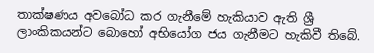තාක්ෂණය අවබෝධ කර ගැනීමේ හැකියාව ඇති ශ්‍රී ලාංකිකයන්ට බොහෝ අභියෝග ජය ගැනීමට හැකිවී තිබේ.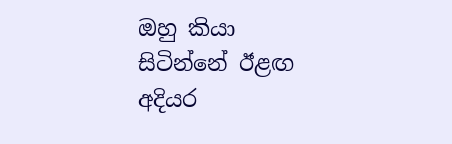ඔහු කියා සිටින්නේ ඊළඟ අදියර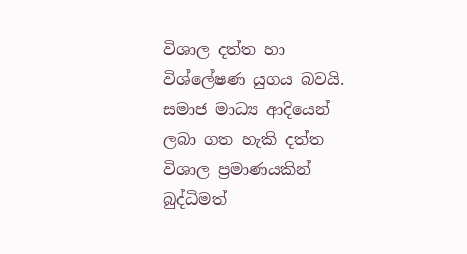විශාල දත්ත හා විශ්ලේෂණ යුගය බවයි. සමාජ මාධ්‍ය ආදියෙන් ලබා ගත හැකි දත්ත විශාල ප්‍රමාණයකින් බුද්ධිමත්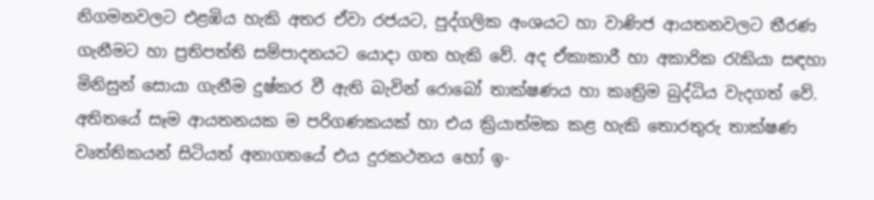නිගමනවලට එළඹිය හැකි අතර ඒවා රජයට, පුද්ගලික අංශයට හා වාණිජ ආයතනවලට තීරණ ගැනීමට හා ප්‍රතිපත්ති සම්පාදනයට යොදා ගත හැකි වේ. අද ඒකාකාරී හා අකාරික රැකියා සඳහා මිනිසුන් සොයා ගැනීම දුෂ්කර වී ඇති බැවින් රොබෝ තාක්ෂණය හා කෘත්‍රිම බුද්ධිය වැදගත් වේ. අතිතයේ සෑම ආයතනයක ම පරිගණකයක් හා එය ක්‍රියාත්මක කළ හැකි තොරතුරු තාක්ෂණ වෘත්තිකයන් සිටියත් අනාගතයේ එය දුරකථනය හෝ ඉ-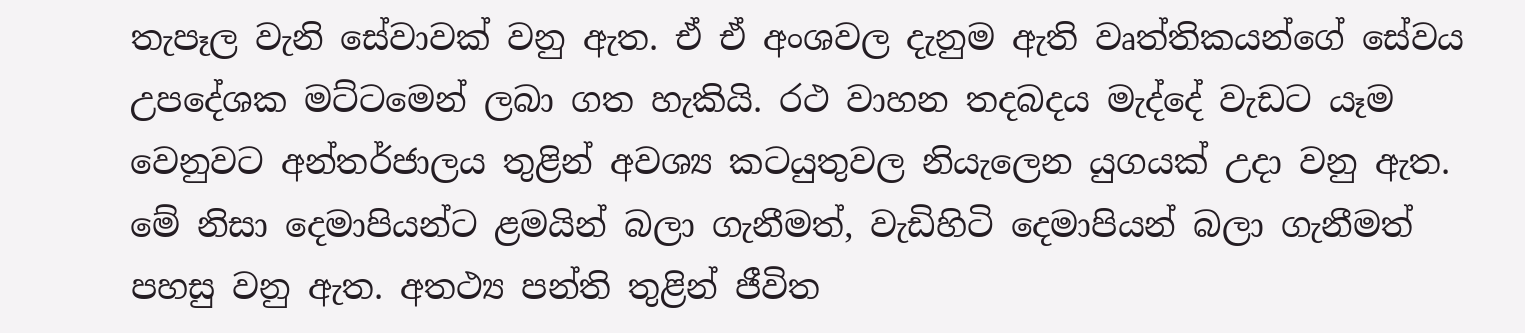තැපෑල වැනි සේවාවක් වනු ඇත. ඒ ඒ අංශවල දැනුම ඇති වෘත්තිකයන්ගේ සේවය උපදේශක මට්ටමෙන් ලබා ගත හැකියි. රථ වාහන තදබදය මැද්දේ වැඩට යෑම වෙනුවට අන්තර්ජාලය තුළින් අවශ්‍ය කටයුතුවල නියැලෙන යුගයක් උදා වනු ඇත. මේ නිසා දෙමාපියන්ට ළමයින් බලා ගැනීමත්, වැඩිහිටි දෙමාපියන් බලා ගැනීමත් පහසු වනු ඇත. අතථ්‍ය පන්ති තුළින් ජීවිත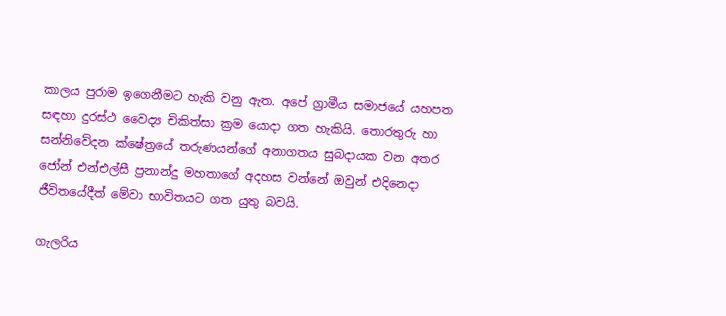කාලය පුරාම ඉගෙනීමට හැකි වනු ඇත. අපේ ග්‍රාමීය සමාජයේ යහපත සඳහා දුරස්ථ වෛද්‍ය චිකිත්සා ක්‍රම යොදා ගත හැකියි. තොරතුරු හා සන්නිවේදන ක්ෂේත්‍රයේ තරුණයන්ගේ අනාගතය සුබදායක වන අතර ජෝන් එන්එල්සී ප්‍රනාන්දු මහතාගේ අදහස වන්නේ ඔවුන් එදිනෙදා ජීවිතයේදීත් මේවා භාවිතයට ගත යුතු බවයි.

ගැලරිය